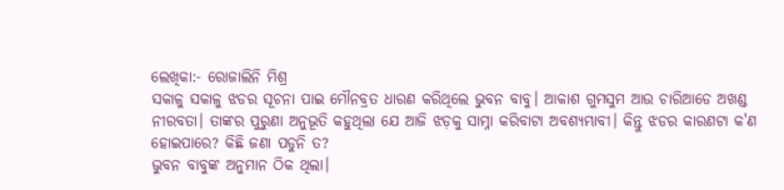ଲେଖିକା:- ରୋଜାଲିନି ମିଶ୍ର
ସକାଳୁ ସକାଳୁ ଝଡର ସୂଚନା ପାଇ ମୌନବ୍ରତ ଧାରଣ କରିଥିଲେ ଭୁବନ ବାବୁ। ଆକାଶ ଗୁମସୁମ ଆଉ ଚାରିଆଡେ ଅଖଣ୍ଡ ନୀରବତା। ତାଙ୍କର ପୁରୁଣା ଅନୁଭୂତି କହୁଥିଲା ଯେ ଆଜି ଝଡ଼କୁ ସାମ୍ନା କରିବାଟା ଅବଶ୍ୟମ୍ଭାବୀ। କିନ୍ତୁ ଝଡର କାରଣଟା କ'ଣ ହୋଇପାରେ? କିଛି ଜଣା ପଡୁନି ତ?
ଭୁବନ ବାବୁଙ୍କ ଅନୁମାନ ଠିକ ଥିଲା।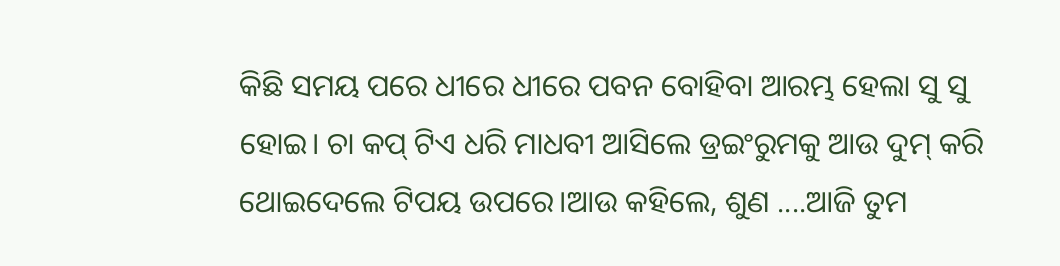କିଛି ସମୟ ପରେ ଧୀରେ ଧୀରେ ପବନ ବୋହିବା ଆରମ୍ଭ ହେଲା ସୁ ସୁ ହୋଇ। ଚା କପ୍ ଟିଏ ଧରି ମାଧବୀ ଆସିଲେ ଡ୍ରଇଂରୁମକୁ ଆଉ ଦୁମ୍ କରି ଥୋଇଦେଲେ ଟିପୟ ଉପରେ।ଆଉ କହିଲେ, ଶୁଣ ....ଆଜି ତୁମ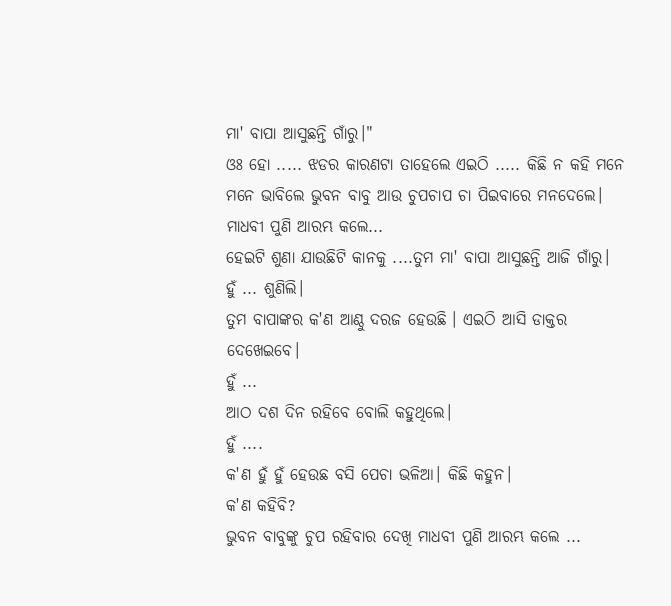ମା' ବାପା ଆସୁଛନ୍ତି ଗାଁରୁ।"
ଓଃ ହୋ ..... ଝଡର କାରଣଟା ତାହେଲେ ଏଇଠି ..... କିଛି ନ କହି ମନେ ମନେ ଭାବିଲେ ଭୁବନ ବାବୁ ଆଉ ଚୁପଚାପ ଚା ପିଇବାରେ ମନଦେଲେ।
ମାଧବୀ ପୁଣି ଆରମ୍ଭ କଲେ...
ହେଇଟି ଶୁଣା ଯାଉଛିଟି କାନକୁ ....ତୁମ ମା' ବାପା ଆସୁଛନ୍ତି ଆଜି ଗାଁରୁ।
ହୁଁ ... ଶୁଣିଲି।
ତୁମ ବାପାଙ୍କର କ'ଣ ଆଣ୍ଠୁ ଦରଜ ହେଉଛି । ଏଇଠି ଆସି ଡାକ୍ତର ଦେଖେଇବେ।
ହୁଁ ...
ଆଠ ଦଶ ଦିନ ରହିବେ ବୋଲି କହୁଥିଲେ।
ହୁଁ ....
କ'ଣ ହୁଁ ହୁଁ ହେଉଛ ବସି ପେଚା ଭଳିଆ। କିଛି କହୁନ।
କ'ଣ କହିବି?
ଭୁବନ ବାବୁଙ୍କୁ ଚୁପ ରହିବାର ଦେଖି ମାଧବୀ ପୁଣି ଆରମ୍ଭ କଲେ ...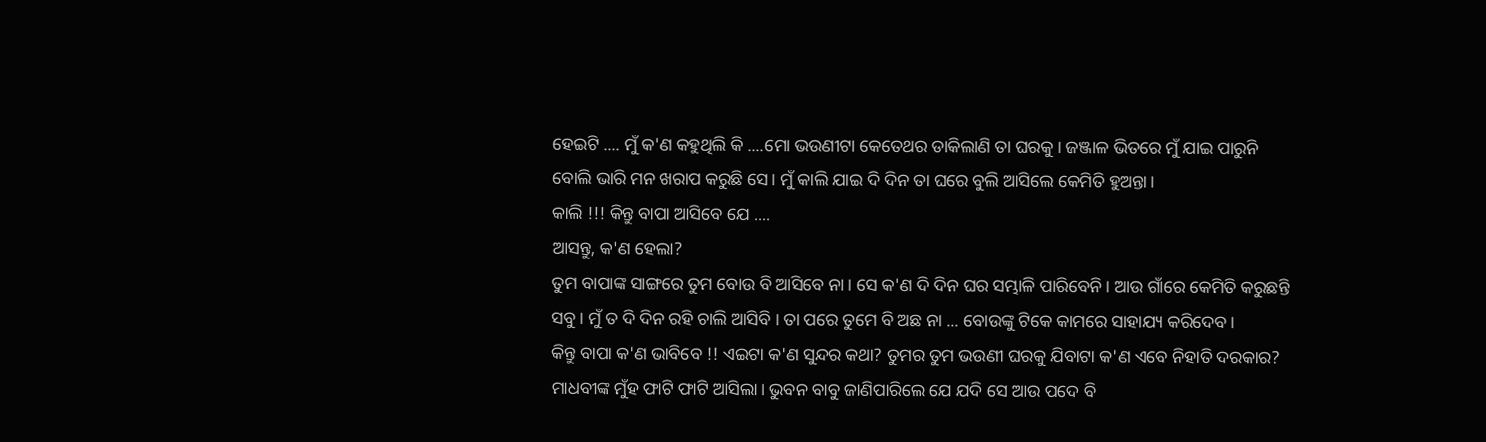ହେଇଟି .... ମୁଁ କ'ଣ କହୁଥିଲି କି ....ମୋ ଭଉଣୀଟା କେତେଥର ଡାକିଲାଣି ତା ଘରକୁ। ଜଞ୍ଜାଳ ଭିତରେ ମୁଁ ଯାଇ ପାରୁନି ବୋଲି ଭାରି ମନ ଖରାପ କରୁଛି ସେ। ମୁଁ କାଲି ଯାଇ ଦି ଦିନ ତା ଘରେ ବୁଲି ଆସିଲେ କେମିତି ହୁଅନ୍ତା।
କାଲି !!! କିନ୍ତୁ ବାପା ଆସିବେ ଯେ ....
ଆସନ୍ତୁ, କ'ଣ ହେଲା?
ତୁମ ବାପାଙ୍କ ସାଙ୍ଗରେ ତୁମ ବୋଉ ବି ଆସିବେ ନା। ସେ କ'ଣ ଦି ଦିନ ଘର ସମ୍ଭାଳି ପାରିବେନି। ଆଉ ଗାଁରେ କେମିତି କରୁଛନ୍ତି ସବୁ। ମୁଁ ତ ଦି ଦିନ ରହି ଚାଲି ଆସିବି । ତା ପରେ ତୁମେ ବି ଅଛ ନା ... ବୋଉଙ୍କୁ ଟିକେ କାମରେ ସାହାଯ୍ୟ କରିଦେବ।
କିନ୍ତୁ ବାପା କ'ଣ ଭାବିବେ !! ଏଇଟା କ'ଣ ସୁନ୍ଦର କଥା? ତୁମର ତୁମ ଭଉଣୀ ଘରକୁ ଯିବାଟା କ'ଣ ଏବେ ନିହାତି ଦରକାର?
ମାଧବୀଙ୍କ ମୁଁହ ଫାଟି ଫାଟି ଆସିଲା। ଭୁବନ ବାବୁ ଜାଣିପାରିଲେ ଯେ ଯଦି ସେ ଆଉ ପଦେ ବି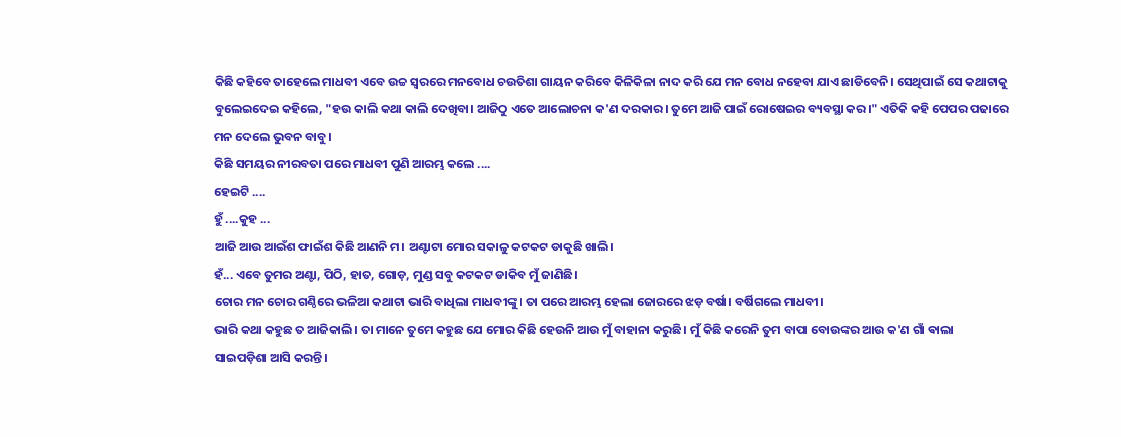କିଛି କହିବେ ତାହେଲେ ମାଧବୀ ଏବେ ଉଚ୍ଚ ସ୍ୱରରେ ମନବୋଧ ଚଉତିଶା ଗାୟନ କରିବେ କିଳିକିଳା ନାଦ କରି ଯେ ମନ ବୋଧ ନହେବା ଯାଏ ଛାଡିବେନି। ସେଥିପାଇଁ ସେ କଥାଟାକୁ ବୁଲେଇଦେଇ କହିଲେ, "ହଉ କାଲି କଥା କାଲି ଦେଖିବା। ଆଜିଠୁ ଏତେ ଆଲୋଚନା କ'ଣ ଦରକାର। ତୁମେ ଆଜି ପାଇଁ ରୋଷେଇର ବ୍ୟବସ୍ଥା କର।" ଏତିକି କହି ପେପର ପଢାରେ ମନ ଦେଲେ ଭୁବନ ବାବୁ।
କିଛି ସମୟର ନୀରବତା ପରେ ମାଧବୀ ପୁଣି ଆରମ୍ଭ କଲେ ....
ହେଇଟି ....
ହୁଁ ....କୁହ ...
ଆଜି ଆଉ ଆଇଁଶ ଫାଇଁଶ କିଛି ଆଣନି ମ। ଅଣ୍ଟାଟା ମୋର ସକାଳୁ କଟକଟ ଡାକୁଛି ଖାଲି।
ହଁ... ଏବେ ତୁମର ଅଣ୍ଟା, ପିଠି, ହାତ, ଗୋଡ଼, ମୁଣ୍ଡ ସବୁ କଟକଟ ଡାକିବ ମୁଁ ଜାଣିଛି।
ଚୋର ମନ ଚୋର ଗଣ୍ଠିରେ ଭଳିଆ କଥାଟା ଭାରି ବାଧିଲା ମାଧବୀଙ୍କୁ। ତା ପରେ ଆରମ୍ଭ ହେଲା ଜୋରରେ ଝଡ଼ ବର୍ଷା। ବର୍ଷିଗଲେ ମାଧବୀ।
ଭାରି କଥା କହୁଛ ତ ଆଜିକାଲି। ତା ମାନେ ତୁମେ କହୁଛ ଯେ ମୋର କିଛି ହେଉନି ଆଉ ମୁଁ ବାହାନା କରୁଛି। ମୁଁ କିଛି କରେନି ତୁମ ବାପା ବୋଉଙ୍କର ଆଉ କ'ଣ ଗାଁ ଵାଲା ସାଇପଡ଼ିଶା ଆସି କରନ୍ତି।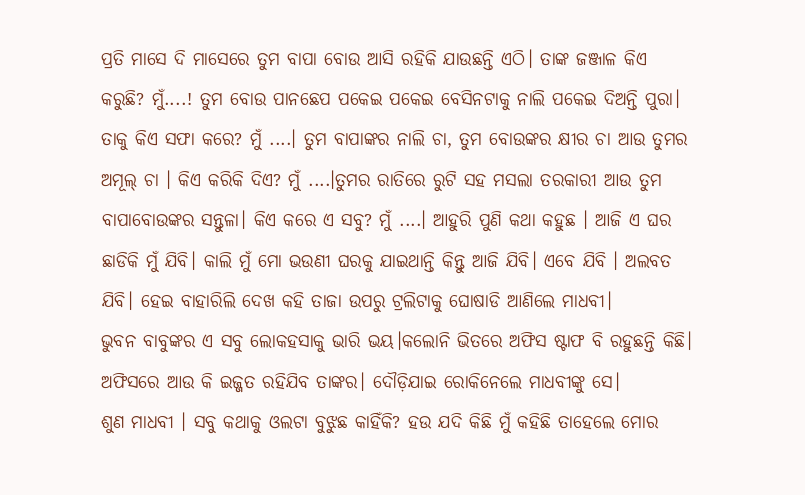ପ୍ରତି ମାସେ ଦି ମାସେରେ ତୁମ ବାପା ବୋଉ ଆସି ରହିକି ଯାଉଛନ୍ତି ଏଠି। ତାଙ୍କ ଜଞ୍ଜାଳ କିଏ କରୁଛି? ମୁଁ....! ତୁମ ବୋଉ ପାନଛେପ ପକେଇ ପକେଇ ବେସିନଟାକୁ ନାଲି ପକେଇ ଦିଅନ୍ତି ପୁରା। ତାକୁ କିଏ ସଫା କରେ? ମୁଁ ....। ତୁମ ବାପାଙ୍କର ନାଲି ଚା, ତୁମ ବୋଉଙ୍କର କ୍ଷୀର ଚା ଆଉ ତୁମର ଅମୂଲ୍ ଚା । କିଏ କରିକି ଦିଏ? ମୁଁ ....।ତୁମର ରାତିରେ ରୁଟି ସହ ମସଲା ତରକାରୀ ଆଉ ତୁମ ବାପାବୋଉଙ୍କର ସନ୍ତୁଳା। କିଏ କରେ ଏ ସବୁ? ମୁଁ ....। ଆହୁରି ପୁଣି କଥା କହୁଛ । ଆଜି ଏ ଘର ଛାଡିକି ମୁଁ ଯିବି। କାଲି ମୁଁ ମୋ ଭଉଣୀ ଘରକୁ ଯାଇଥାନ୍ତି କିନ୍ତୁ ଆଜି ଯିବି। ଏବେ ଯିବି । ଅଲବତ ଯିବି। ହେଇ ବାହାରିଲି ଦେଖ କହି ତାଜା ଉପରୁ ଟ୍ରଲିଟାକୁ ଘୋଷାଡି ଆଣିଲେ ମାଧବୀ।
ଭୁବନ ବାବୁଙ୍କର ଏ ସବୁ ଲୋକହସାକୁ ଭାରି ଭୟ।କଲୋନି ଭିତରେ ଅଫିସ ଷ୍ଟାଫ ବି ରହୁଛନ୍ତି କିଛି। ଅଫିସରେ ଆଉ କି ଇଜ୍ଜତ ରହିଯିବ ତାଙ୍କର। ଦୌଡ଼ିଯାଇ ରୋକିନେଲେ ମାଧବୀଙ୍କୁ ସେ।
ଶୁଣ ମାଧବୀ । ସବୁ କଥାକୁ ଓଲଟା ବୁଝୁଛ କାହିଁକି? ହଉ ଯଦି କିଛି ମୁଁ କହିଛି ତାହେଲେ ମୋର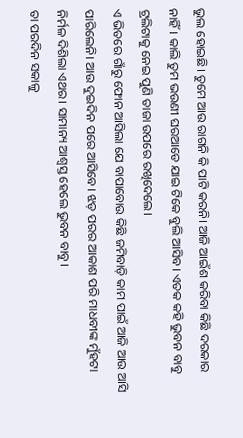ଭୁଲ ହୋଇଛି। ତୁମେ ଆଉ ରାଗନି କି ପାଟି କରନି। ଆଜି ଆଇଁଶ କରିବା କିଛି ଦରକାର ନାହିଁ। କାଲି ତୁମ ଭଉଣୀ ଘରଆଡେ ଯାଇ ଟିକେ ବୁଲି ଆସିବ। ଏତକ କହି ଭୁବନ ବାବୁ ଟ୍ରଲିଟାକୁ ନେଇ ପୁଣି ତାଜା ଉପରେ ରଖିଦେଲେ।
ଏ ଭିତରେ ଗାଁରୁ ଫୋନ ଆସିଲା ଯେ ବାପାବୋଉ କିଛି ଜମିବାଡ଼ି କାମ ପାଇଁ ଆଜି ଆଉ ଆସି ପାରିଲେନି। ଆଉ ଦୁଇଦିନ ପରେ ଆସିବେ। ଝଡ଼ ପରର ଆକାଶ ପରି ମାଧବୀଙ୍କ ମୁଁହଟା ନିର୍ମଳ ଦିଶିଲା ଏଥର। ସାମାନ୍ୟ ଆଶ୍ୱସ୍ତ ହେଲେ ଭୁବନ ବାବୁ।
ତା ପରଦିନ ସକାଳୁ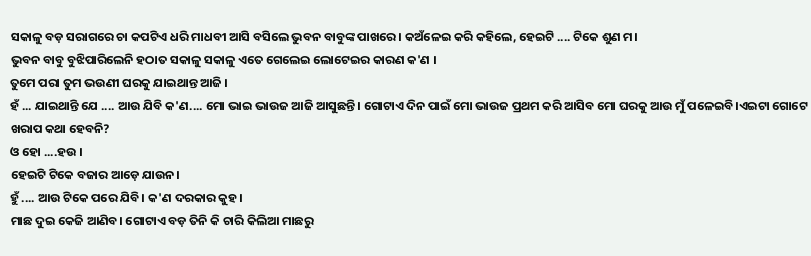ସକାଳୁ ବଡ଼ ସରାଗରେ ଚା କପଟିଏ ଧରି ମାଧବୀ ଆସି ବସିଲେ ଭୁବନ ବାବୁଙ୍କ ପାଖରେ। କଅଁଳେଇ କରି କହିଲେ, ହେଇଟି .... ଟିକେ ଶୁଣ ମ।
ଭୁବନ ବାବୁ ବୁଝିପାରିଲେନି ହଠାତ ସକାଳୁ ସକାଳୁ ଏତେ ଗେଲେଇ ଲୋଟେଇର କାରଣ କ'ଣ ।
ତୁମେ ପରା ତୁମ ଭଉଣୀ ଘରକୁ ଯାଇଥାନ୍ତ ଆଜି ।
ହଁ ... ଯାଇଥାନ୍ତି ଯେ .... ଆଉ ଯିବି କ'ଣ.... ମୋ ଭାଇ ଭାଉଜ ଆଜି ଆସୁଛନ୍ତି। ଗୋଟାଏ ଦିନ ପାଇଁ ମୋ ଭାଉଜ ପ୍ରଥମ କରି ଆସିବ ମୋ ଘରକୁ ଆଉ ମୁଁ ପଳେଇବି।ଏଇଟା ଗୋଟେ ଖରାପ କଥା ହେବନି?
ଓ ହୋ ....ହଉ ।
ହେଇଟି ଟିକେ ବଜାର ଆଡ଼େ ଯାଉନ।
ହୁଁ .... ଆଉ ଟିକେ ପରେ ଯିବି। କ'ଣ ଦରକାର କୁହ।
ମାଛ ଦୁଇ କେଜି ଆଣିବ। ଗୋଟାଏ ବଡ଼ ତିନି କି ଚାରି କିଲିଆ ମାଛରୁ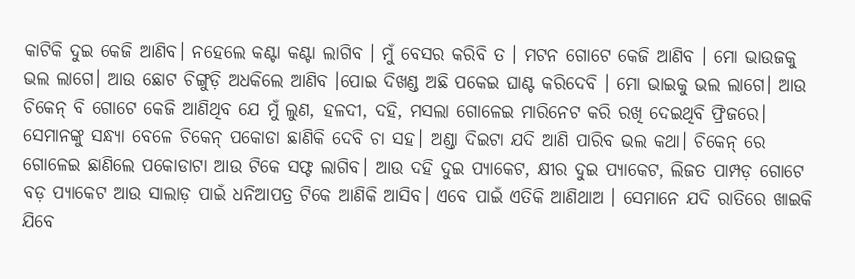କାଟିକି ଦୁଇ କେଜି ଆଣିବ। ନହେଲେ କଣ୍ଟା କଣ୍ଟା ଲାଗିବ । ମୁଁ ବେସର କରିବି ତ । ମଟନ ଗୋଟେ କେଜି ଆଣିବ । ମୋ ଭାଉଜକୁ ଭଲ ଲାଗେ। ଆଉ ଛୋଟ ଚିଙ୍ଗୁଡ଼ି ଅଧକିଲେ ଆଣିବ ।ପୋଇ ଦିଖଣ୍ଡ ଅଛି ପକେଇ ଘାଣ୍ଟ କରିଦେବି । ମୋ ଭାଇକୁ ଭଲ ଲାଗେ। ଆଉ ଚିକେନ୍ ବି ଗୋଟେ କେଜି ଆଣିଥିବ ଯେ ମୁଁ ଲୁଣ, ହଳଦୀ, ଦହି, ମସଲା ଗୋଳେଇ ମାରିନେଟ କରି ରଖି ଦେଇଥିବି ଫ୍ରିଜରେ। ସେମାନଙ୍କୁ ସନ୍ଧ୍ୟା ବେଳେ ଚିକେନ୍ ପକୋଡା ଛାଣିକି ଦେବି ଚା ସହ। ଅଣ୍ଡା ଦିଇଟା ଯଦି ଆଣି ପାରିବ ଭଲ କଥା। ଚିକେନ୍ ରେ ଗୋଳେଇ ଛାଣିଲେ ପକୋଡାଟା ଆଉ ଟିକେ ସଫ୍ଟ ଲାଗିବ। ଆଉ ଦହି ଦୁଇ ପ୍ୟାକେଟ, କ୍ଷୀର ଦୁଇ ପ୍ୟାକେଟ, ଲିଜତ ପାମ୍ପଡ଼ ଗୋଟେ ବଡ଼ ପ୍ୟାକେଟ ଆଉ ସାଲାଡ଼ ପାଇଁ ଧନିଆପତ୍ର ଟିକେ ଆଣିକି ଆସିବ। ଏବେ ପାଇଁ ଏତିକି ଆଣିଥାଅ । ସେମାନେ ଯଦି ରାତିରେ ଖାଇକି ଯିବେ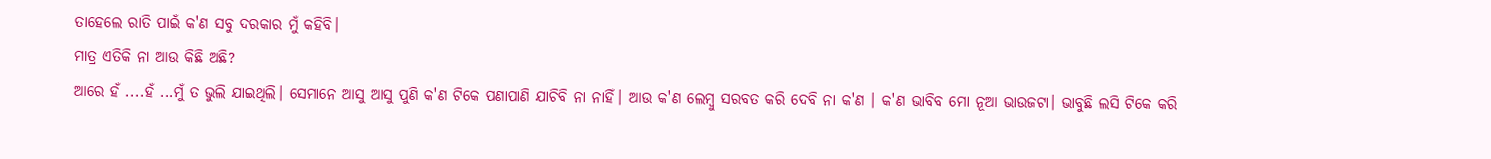ତାହେଲେ ରାତି ପାଇଁ କ'ଣ ସବୁ ଦରକାର ମୁଁ କହିବି।
ମାତ୍ର ଏତିକି ନା ଆଉ କିଛି ଅଛି?
ଆରେ ହଁ ....ହଁ ...ମୁଁ ତ ଭୁଲି ଯାଇଥିଲି। ସେମାନେ ଆସୁ ଆସୁ ପୁଣି କ'ଣ ଟିକେ ପଣାପାଣି ଯାଚିବି ନା ନାହିଁ। ଆଉ କ'ଣ ଲେମ୍ବୁ ସରବତ କରି ଦେବି ନା କ'ଣ । କ'ଣ ଭାବିବ ମୋ ନୂଆ ଭାଉଜଟା। ଭାବୁଛି ଲସି ଟିକେ କରି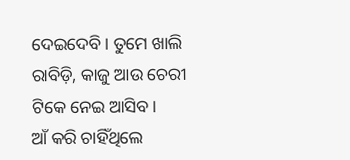ଦେଇଦେବି। ତୁମେ ଖାଲି ରାବିଡ଼ି, କାଜୁ ଆଉ ଚେରୀ ଟିକେ ନେଇ ଆସିବ।
ଆଁ କରି ଚାହିଁଥିଲେ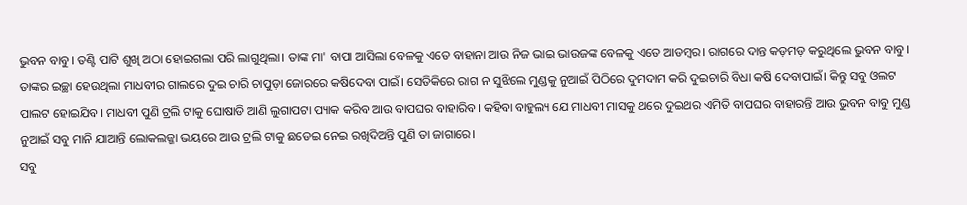ଭୁବନ ବାବୁ। ତଣ୍ଟି ପାଟି ଶୁଖି ଅଠା ହୋଇଗଲା ପରି ଲାଗୁଥିଲା। ତାଙ୍କ ମା' ବାପା ଆସିଲା ବେଳକୁ ଏତେ ବାହାନା ଆଉ ନିଜ ଭାଇ ଭାଉଜଙ୍କ ବେଳକୁ ଏତେ ଆଡମ୍ବର। ରାଗରେ ଦାନ୍ତ କଡ଼ମଡ଼ କରୁଥିଲେ ଭୁବନ ବାବୁ। ତାଙ୍କର ଇଚ୍ଛା ହେଉଥିଲା ମାଧବୀର ଗାଲରେ ଦୁଇ ଚାରି ଚାପୁଡ଼ା ଜୋରରେ କଷିଦେବା ପାଇଁ। ସେତିକିରେ ରାଗ ନ ସୁଝିଲେ ମୁଣ୍ଡକୁ ନୁଆଇଁ ପିଠିରେ ଦୁମଦାମ କରି ଦୁଇଚାରି ବିଧା କଷି ଦେବାପାଇଁ। କିନ୍ତୁ ସବୁ ଓଲଟ ପାଲଟ ହୋଇଯିବ। ମାଧବୀ ପୁଣି ଟ୍ରଲି ଟାକୁ ଘୋଷାଡି ଆଣି ଲୁଗାପଟା ପ୍ୟାକ କରିବ ଆଉ ବାପଘର ବାହାରିବ। କହିବା ବାହୁଲ୍ୟ ଯେ ମାଧବୀ ମାସକୁ ଥରେ ଦୁଇଥର ଏମିତି ବାପଘର ବାହାରନ୍ତି ଆଉ ଭୁବନ ବାବୁ ମୁଣ୍ଡ ନୁଆଇଁ ସବୁ ମାନି ଯାଆନ୍ତି ଲୋକଲଜ୍ଜା ଭୟରେ ଆଉ ଟ୍ରଲି ଟାକୁ ଛଡେଇ ନେଇ ରଖିଦିଅନ୍ତି ପୁଣି ତା ଜାଗାରେ।
ସବୁ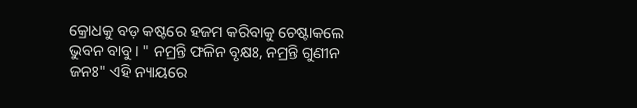କ୍ରୋଧକୁ ବଡ଼ କଷ୍ଟରେ ହଜମ କରିବାକୁ ଚେଷ୍ଟାକଲେ ଭୁବନ ବାବୁ। " ନମ୍ରନ୍ତି ଫଳିନ ବୃକ୍ଷଃ, ନମ୍ରନ୍ତି ଗୁଣୀନ ଜନଃ" ଏହି ନ୍ୟାୟରେ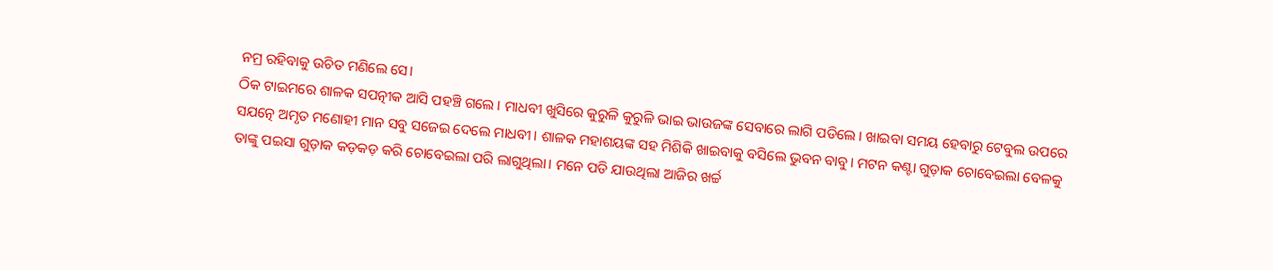ନମ୍ର ରହିବାକୁ ଉଚିତ ମଣିଲେ ସେ।
ଠିକ ଟାଇମରେ ଶାଳକ ସପତ୍ନୀକ ଆସି ପହଞ୍ଚି ଗଲେ। ମାଧବୀ ଖୁସିରେ କୁରୁଳି କୁରୁଳି ଭାଇ ଭାଉଜଙ୍କ ସେବାରେ ଲାଗି ପଡିଲେ। ଖାଇବା ସମୟ ହେବାରୁ ଟେବୁଲ ଉପରେ ସଯତ୍ନେ ଅମୃତ ମଣୋହୀ ମାନ ସବୁ ସଜେଇ ଦେଲେ ମାଧବୀ। ଶାଳକ ମହାଶୟଙ୍କ ସହ ମିଶିକି ଖାଇବାକୁ ବସିଲେ ଭୁବନ ବାବୁ। ମଟନ କଣ୍ଟା ଗୁଡ଼ାକ ଚୋବେଇଲା ବେଳକୁ ତାଙ୍କୁ ପଇସା ଗୁଡ଼ାକ କଡ଼କଡ଼ କରି ଚୋବେଇଲା ପରି ଲାଗୁଥିଲା। ମନେ ପଡି ଯାଉଥିଲା ଆଜିର ଖର୍ଚ୍ଚ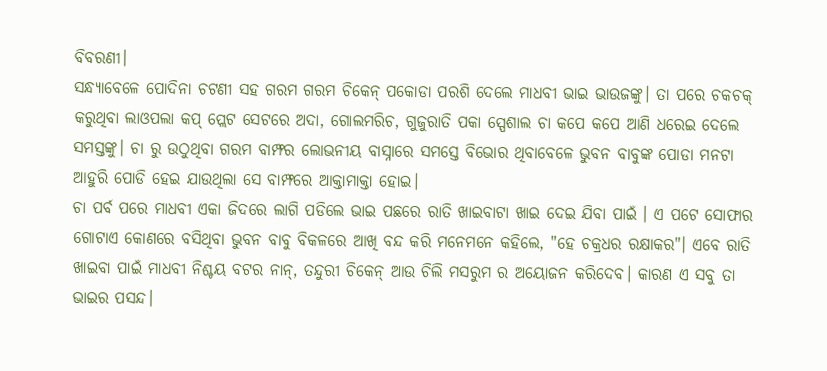ବିବରଣୀ।
ସନ୍ଧ୍ୟାବେଳେ ପୋଦିନା ଚଟଣୀ ସହ ଗରମ ଗରମ ଚିକେନ୍ ପକୋଡା ପରଶି ଦେଲେ ମାଧବୀ ଭାଇ ଭାଉଜଙ୍କୁ। ତା ପରେ ଚକଚକ୍ କରୁଥିବା ଲାଓପଲା କପ୍ ପ୍ଲେଟ ସେଟରେ ଅଦା, ଗୋଲମରିଚ, ଗୁଜୁରାତି ପକା ସ୍ପେଶାଲ ଚା କପେ କପେ ଆଣି ଧରେଇ ଦେଲେ ସମସ୍ତଙ୍କୁ। ଚା ରୁ ଉଠୁଥିବା ଗରମ ବାମ୍ଫର ଲୋଭନୀୟ ବାସ୍ନାରେ ସମସ୍ତେ ବିଭୋର ଥିବାବେଳେ ଭୁବନ ବାବୁଙ୍କ ପୋଡା ମନଟା ଆହୁରି ପୋଡି ହେଇ ଯାଉଥିଲା ସେ ବାମ୍ଫରେ ଆକ୍ତାମାକ୍ତା ହୋଇ।
ଚା ପର୍ବ ପରେ ମାଧବୀ ଏକା ଜିଦରେ ଲାଗି ପଡିଲେ ଭାଇ ପଛରେ ରାତି ଖାଇବାଟା ଖାଇ ଦେଇ ଯିବା ପାଇଁ । ଏ ପଟେ ସୋଫାର ଗୋଟାଏ କୋଣରେ ବସିଥିବା ଭୁବନ ବାବୁ ବିକଳରେ ଆଖି ବନ୍ଦ କରି ମନେମନେ କହିଲେ, "ହେ ଚକ୍ରଧର ରକ୍ଷାକର"। ଏବେ ରାତି ଖାଇବା ପାଇଁ ମାଧବୀ ନିଶ୍ଚୟ ବଟର ନାନ୍, ତନ୍ଦୁରୀ ଚିକେନ୍ ଆଉ ଚିଲି ମସରୁମ ର ଅୟୋଜନ କରିଦେବ। କାରଣ ଏ ସବୁ ତା ଭାଇର ପସନ୍ଦ।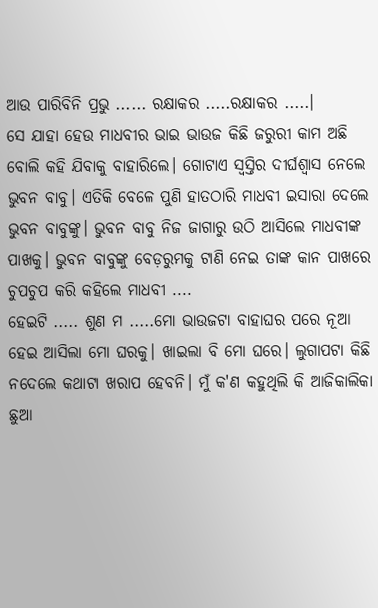ଆଉ ପାରିବିନି ପ୍ରଭୁ ...... ରକ୍ଷାକର .....ରକ୍ଷାକର .....।
ସେ ଯାହା ହେଉ ମାଧବୀର ଭାଇ ଭାଉଜ କିଛି ଜରୁରୀ କାମ ଅଛି ବୋଲି କହି ଯିବାକୁ ବାହାରିଲେ। ଗୋଟାଏ ସ୍ୱସ୍ତିର ଦୀର୍ଘଶ୍ଵାସ ନେଲେ ଭୁବନ ବାବୁ। ଏତିକି ବେଳେ ପୁଣି ହାତଠାରି ମାଧବୀ ଇସାରା ଦେଲେ ଭୁବନ ବାବୁଙ୍କୁ। ଭୁବନ ବାବୁ ନିଜ ଜାଗାରୁ ଉଠି ଆସିଲେ ମାଧବୀଙ୍କ ପାଖକୁ। ଭୁବନ ବାବୁଙ୍କୁ ବେଡ଼ରୁମକୁ ଟାଣି ନେଇ ତାଙ୍କ କାନ ପାଖରେ ଚୁପଚୁପ କରି କହିଲେ ମାଧବୀ ....
ହେଇଟି ..... ଶୁଣ ମ .....ମୋ ଭାଉଜଟା ବାହାଘର ପରେ ନୂଆ ହେଇ ଆସିଲା ମୋ ଘରକୁ। ଖାଇଲା ବି ମୋ ଘରେ। ଲୁଗାପଟା କିଛି ନଦେଲେ କଥାଟା ଖରାପ ହେବନି। ମୁଁ କ'ଣ କହୁଥିଲି କି ଆଜିକାଲିକା ଛୁଆ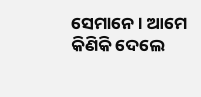ସେମାନେ । ଆମେ କିଣିକି ଦେଲେ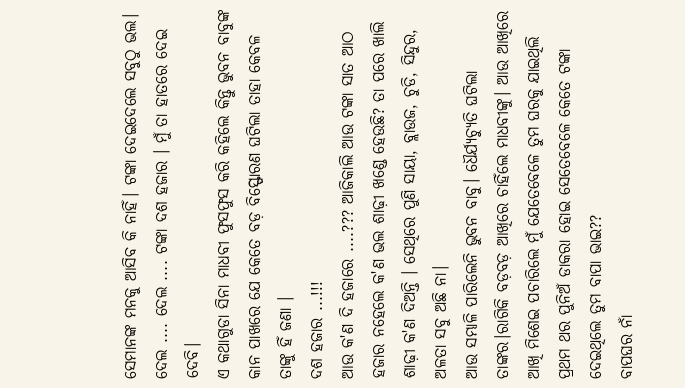ସେମାନଙ୍କ ମନକୁ ଆସିବ କି ନାହିଁ। ଟଙ୍କା ଦେଇଦେଲେ ସବୁଠୁ ଭଲ। ଦେଲ .... ଦେଲ .... ଟଙ୍କା ଦଶ ହଜାର । ମୁଁ ତା ହାତରେ ଦେଇ ଦେବି।
ଏ କଥାଗୁଡା ସିନା ମାଧବୀ ଫୁସଫୁସ କରି କହିଲେ କିନ୍ତୁ ଭୁବନ ବାବୁଙ୍କ କାନ ପାଖରେ ଯେ କେତେ ବଡ଼ ବିସ୍ଫୋରଣ ଘଟିଲା ତାହା କେବଳ ତାଙ୍କୁ ହିଁ ଜଣା ।
ଦଶ ହଜାର ...!!!
ଆଉ କ'ଣ ଦି ହଜାରେ ....??? ଆଜିକାଲି ଆଉ ଟଙ୍କା ସାତ ଆଠ ହଜାର ନହେଲେ କ'ଣ ଭଲ ଶାଢ଼ୀ ଖଣ୍ଡେ ହେଉଛି? ତା ପରେ ଖାଲି ଶାଢ଼ୀ କ'ଣ ଦିଅନ୍ତି । ସେଥିରେ ପୁଣି ସାୟା, ବ୍ଲାଉଜ, ଚୁଡି, ସିନ୍ଦୁର, ଅଳତା ସବୁ ଅଛି ନା।
ଆଉ ସମ୍ଭାଳି ପାରିଲେନି ଭୁବନ ବାବୁ। ଧୈର୍ଯ୍ୟଚ୍ୟୁତି ଘଟିଲା ତାଙ୍କର।ରାଗିକି ବଡ଼ବଡ଼ ଆଖିରେ ଚାହିଁଲେ ମାଧବୀଙ୍କୁ। ଆଉ ଆଖିରେ ଆଖି ମିଶେଇ ପଚାରିଲେ ମୁଁ ଯେତେବେଳେ ତୁମ ଘରକୁ ଯାଇଥିଲି ପ୍ରଥମ ଥର ପୁନିଅଁ ଡାକରା ହୋଇ ସେତେବେଳେ କେତେ ଟଙ୍କା ଦେଇଥିଲେ ତୁମ ବାପା ଭାଇ??
ବାପଘର ନାଁ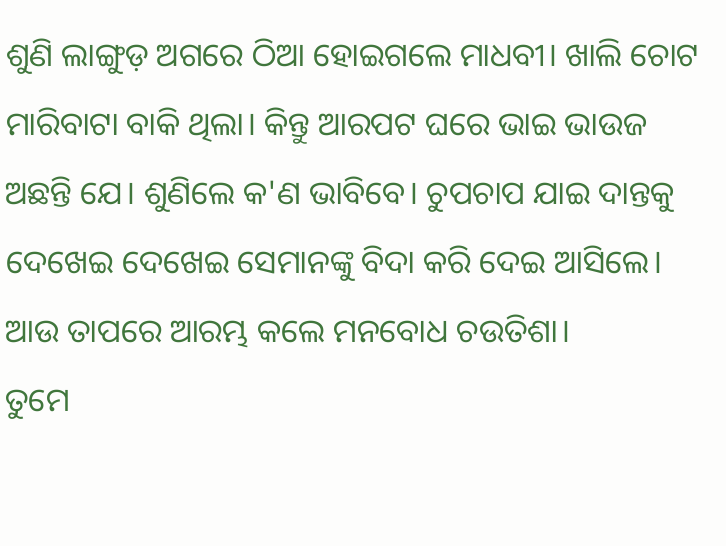ଶୁଣି ଲାଙ୍ଗୁଡ଼ ଅଗରେ ଠିଆ ହୋଇଗଲେ ମାଧବୀ। ଖାଲି ଚୋଟ ମାରିବାଟା ବାକି ଥିଲା। କିନ୍ତୁ ଆରପଟ ଘରେ ଭାଇ ଭାଉଜ ଅଛନ୍ତି ଯେ। ଶୁଣିଲେ କ'ଣ ଭାବିବେ। ଚୁପଚାପ ଯାଇ ଦାନ୍ତକୁ ଦେଖେଇ ଦେଖେଇ ସେମାନଙ୍କୁ ବିଦା କରି ଦେଇ ଆସିଲେ। ଆଉ ତାପରେ ଆରମ୍ଭ କଲେ ମନବୋଧ ଚଉତିଶା।
ତୁମେ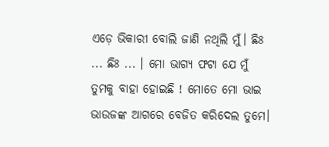ଏଡ଼େ ଭିକାରୀ ବୋଲି ଜାଣି ନଥିଲି ମୁଁ। ଛିଃ ... ଛିଃ ... । ମୋ ଭାଗ୍ୟ ଫଟା ଯେ ମୁଁ ତୁମକୁ ବାହା ହୋଇଛି ! ମୋତେ ମୋ ଭାଇ ଭାଉଜଙ୍କ ଆଗରେ ବେଜିତ କରିଦେଲ ତୁମେ।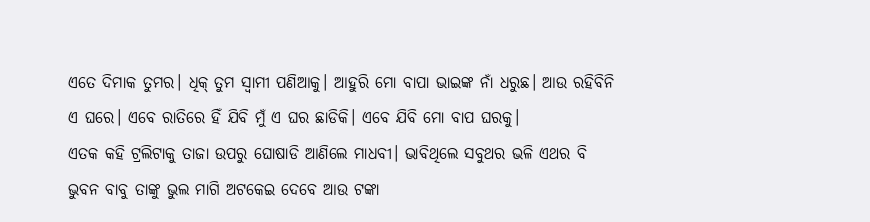ଏତେ ଦିମାକ ତୁମର। ଧିକ୍ ତୁମ ସ୍ୱାମୀ ପଣିଆକୁ। ଆହୁରି ମୋ ବାପା ଭାଇଙ୍କ ନାଁ ଧରୁଛ। ଆଉ ରହିବିନି ଏ ଘରେ। ଏବେ ରାତିରେ ହିଁ ଯିବି ମୁଁ ଏ ଘର ଛାଡିକି। ଏବେ ଯିବି ମୋ ବାପ ଘରକୁ।
ଏତକ କହି ଟ୍ରଲିଟାକୁ ତାଜା ଉପରୁ ଘୋଷାଡି ଆଣିଲେ ମାଧବୀ। ଭାବିଥିଲେ ସବୁଥର ଭଳି ଏଥର ବି ଭୁବନ ବାବୁ ତାଙ୍କୁ ଭୁଲ ମାଗି ଅଟକେଇ ଦେବେ ଆଉ ଟଙ୍କା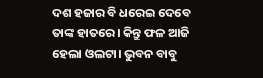ଦଶ ହଜାର ବି ଧରେଇ ଦେବେ ତାଙ୍କ ହାତରେ। କିନ୍ତୁ ଫଳ ଆଜି ହେଲା ଓଲଟା। ଭୁବନ ବାବୁ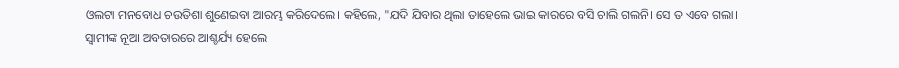ଓଲଟା ମନବୋଧ ଚଉତିଶା ଶୁଣେଇବା ଆରମ୍ଭ କରିଦେଲେ। କହିଲେ, "ଯଦି ଯିବାର ଥିଲା ତାହେଲେ ଭାଇ କାରରେ ବସି ଚାଲି ଗଲନି। ସେ ତ ଏବେ ଗଲା।
ସ୍ୱାମୀଙ୍କ ନୂଆ ଅବତାରରେ ଆଶ୍ଚର୍ଯ୍ୟ ହେଲେ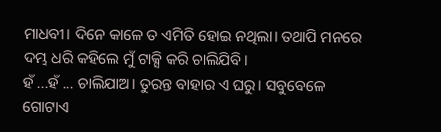ମାଧବୀ। ଦିନେ କାଳେ ତ ଏମିତି ହୋଇ ନଥିଲା। ତଥାପି ମନରେ ଦମ୍ଭ ଧରି କହିଲେ ମୁଁ ଟାକ୍ସି କରି ଚାଲିଯିବି।
ହଁ ...ହଁ ... ଚାଲିଯାଅ। ତୁରନ୍ତ ବାହାର ଏ ଘରୁ। ସବୁବେଳେ ଗୋଟାଏ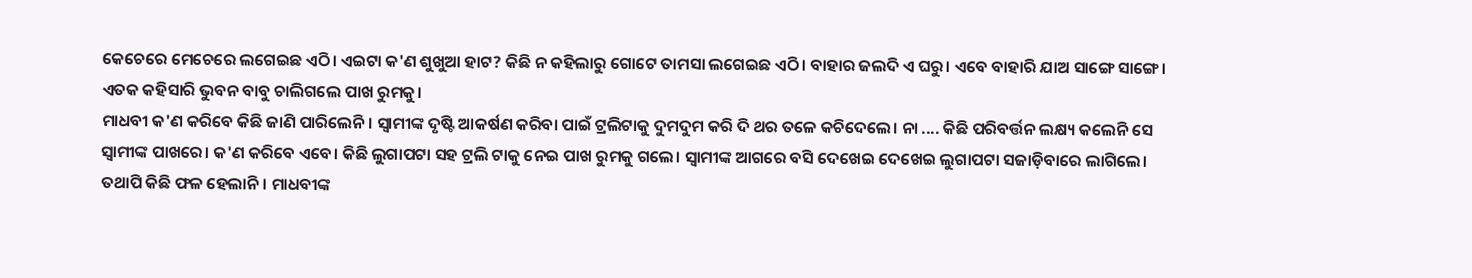କେଚେରେ ମେଚେରେ ଲଗେଇଛ ଏଠି। ଏଇଟା କ'ଣ ଶୁଖୁଆ ହାଟ? କିଛି ନ କହିଲାରୁ ଗୋଟେ ତାମସା ଲଗେଇଛ ଏଠି। ବାହାର ଜଲଦି ଏ ଘରୁ। ଏବେ ବାହାରି ଯାଅ ସାଙ୍ଗେ ସାଙ୍ଗେ। ଏତକ କହିସାରି ଭୁବନ ବାବୁ ଚାଲିଗଲେ ପାଖ ରୁମକୁ।
ମାଧବୀ କ'ଣ କରିବେ କିଛି ଜାଣି ପାରିଲେନି। ସ୍ୱାମୀଙ୍କ ଦୃଷ୍ଟି ଆକର୍ଷଣ କରିବା ପାଇଁ ଟ୍ରଲିଟାକୁ ଦୁମଦୁମ କରି ଦି ଥର ତଳେ କଚିଦେଲେ। ନା .... କିଛି ପରିବର୍ତ୍ତନ ଲକ୍ଷ୍ୟ କଲେନି ସେ ସ୍ୱାମୀଙ୍କ ପାଖରେ। କ'ଣ କରିବେ ଏବେ। କିଛି ଲୁଗାପଟା ସହ ଟ୍ରଲି ଟାକୁ ନେଇ ପାଖ ରୁମକୁ ଗଲେ। ସ୍ୱାମୀଙ୍କ ଆଗରେ ବସି ଦେଖେଇ ଦେଖେଇ ଲୁଗାପଟା ସଜାଡ଼ିବାରେ ଲାଗିଲେ। ତଥାପି କିଛି ଫଳ ହେଲାନି। ମାଧବୀଙ୍କ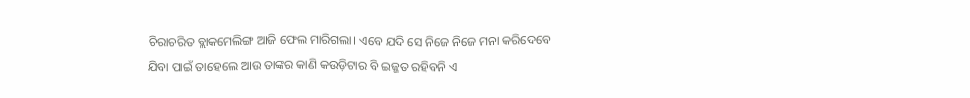ଚିରାଚରିତ ବ୍ଲାକମେଲିଙ୍ଗ ଆଜି ଫେଲ ମାରିଗଲା। ଏବେ ଯଦି ସେ ନିଜେ ନିଜେ ମନା କରିଦେବେ ଯିବା ପାଇଁ ତାହେଲେ ଆଉ ତାଙ୍କର କାଣି କଉଡ଼ିଟାର ବି ଇଜ୍ଜତ ରହିବନି ଏ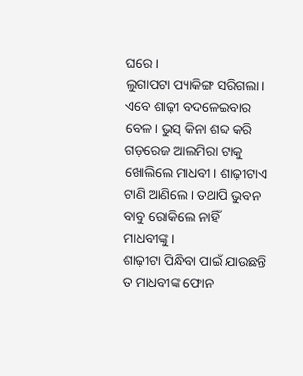ଘରେ।
ଲୁଗାପଟା ପ୍ୟାକିଙ୍ଗ ସରିଗଲା। ଏବେ ଶାଢ଼ୀ ବଦଳେଇବାର ବେଳ। ଭୁସ୍ କିନା ଶବ୍ଦ କରି ଗଡ଼ରେଜ ଆଲମିରା ଟାକୁ ଖୋଲିଲେ ମାଧବୀ। ଶାଢ଼ୀଟାଏ ଟାଣି ଆଣିଲେ। ତଥାପି ଭୁବନ ବାବୁ ରୋକିଲେ ନାହିଁ ମାଧବୀଙ୍କୁ।
ଶାଢ଼ୀଟା ପିନ୍ଧିବା ପାଇଁ ଯାଉଛନ୍ତି ତ ମାଧବୀଙ୍କ ଫୋନ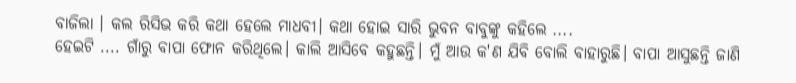ବାଜିଲା । କଲ ରିସିଭ କରି କଥା ହେଲେ ମାଧବୀ। କଥା ହୋଇ ସାରି ଭୁବନ ବାବୁଙ୍କୁ କହିଲେ ....
ହେଇଟି .... ଗାଁରୁ ବାପା ଫୋନ କରିଥିଲେ। କାଲି ଆସିବେ କହୁଛନ୍ତି। ମୁଁ ଆଉ କ'ଣ ଯିବି ବୋଲି ବାହାରୁଛି। ବାପା ଆସୁଛନ୍ତି ଜାଣି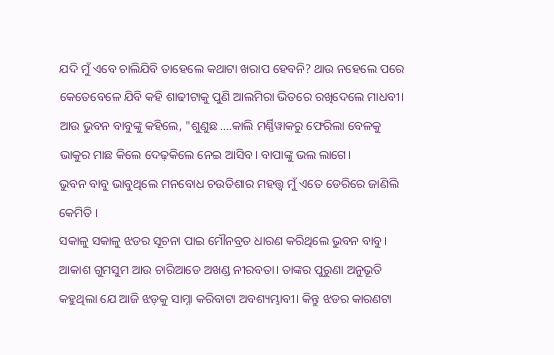ଯଦି ମୁଁ ଏବେ ଚାଲିଯିବି ତାହେଲେ କଥାଟା ଖରାପ ହେବନି? ଥାଉ ନହେଲେ ପରେ କେତେବେଳେ ଯିବି କହି ଶାଢୀଟାକୁ ପୁଣି ଆଲମିରା ଭିତରେ ରଖିଦେଲେ ମାଧବୀ। ଆଉ ଭୁବନ ବାବୁଙ୍କୁ କହିଲେ, "ଶୁଣୁଛ ....କାଲି ମର୍ଣ୍ଣିୱାକରୁ ଫେରିଲା ବେଳକୁ ଭାକୁର ମାଛ କିଲେ ଦେଢ଼କିଲେ ନେଇ ଆସିବ। ବାପାଙ୍କୁ ଭଲ ଲାଗେ।
ଭୁବନ ବାବୁ ଭାବୁଥିଲେ ମନବୋଧ ଚଉତିଶାର ମହତ୍ତ୍ୱ ମୁଁ ଏତେ ଡେରିରେ ଜାଣିଲି କେମିତି ।
ସକାଳୁ ସକାଳୁ ଝଡର ସୂଚନା ପାଇ ମୌନବ୍ରତ ଧାରଣ କରିଥିଲେ ଭୁବନ ବାବୁ। ଆକାଶ ଗୁମସୁମ ଆଉ ଚାରିଆଡେ ଅଖଣ୍ଡ ନୀରବତା। ତାଙ୍କର ପୁରୁଣା ଅନୁଭୂତି କହୁଥିଲା ଯେ ଆଜି ଝଡ଼କୁ ସାମ୍ନା କରିବାଟା ଅବଶ୍ୟମ୍ଭାବୀ। କିନ୍ତୁ ଝଡର କାରଣଟା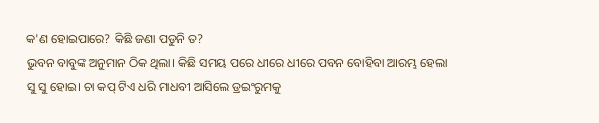କ'ଣ ହୋଇପାରେ? କିଛି ଜଣା ପଡୁନି ତ?
ଭୁବନ ବାବୁଙ୍କ ଅନୁମାନ ଠିକ ଥିଲା। କିଛି ସମୟ ପରେ ଧୀରେ ଧୀରେ ପବନ ବୋହିବା ଆରମ୍ଭ ହେଲା ସୁ ସୁ ହୋଇ। ଚା କପ୍ ଟିଏ ଧରି ମାଧବୀ ଆସିଲେ ଡ୍ରଇଂରୁମକୁ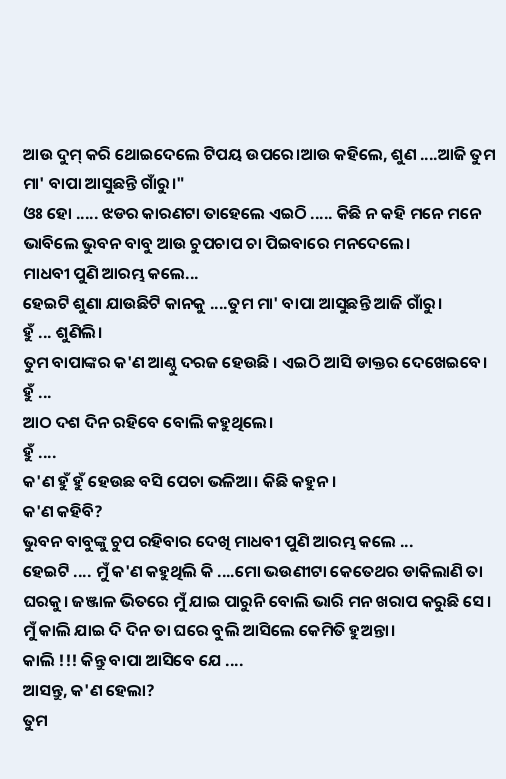ଆଉ ଦୁମ୍ କରି ଥୋଇଦେଲେ ଟିପୟ ଉପରେ।ଆଉ କହିଲେ, ଶୁଣ ....ଆଜି ତୁମ ମା' ବାପା ଆସୁଛନ୍ତି ଗାଁରୁ।"
ଓଃ ହୋ ..... ଝଡର କାରଣଟା ତାହେଲେ ଏଇଠି ..... କିଛି ନ କହି ମନେ ମନେ ଭାବିଲେ ଭୁବନ ବାବୁ ଆଉ ଚୁପଚାପ ଚା ପିଇବାରେ ମନଦେଲେ।
ମାଧବୀ ପୁଣି ଆରମ୍ଭ କଲେ...
ହେଇଟି ଶୁଣା ଯାଉଛିଟି କାନକୁ ....ତୁମ ମା' ବାପା ଆସୁଛନ୍ତି ଆଜି ଗାଁରୁ।
ହୁଁ ... ଶୁଣିଲି।
ତୁମ ବାପାଙ୍କର କ'ଣ ଆଣ୍ଠୁ ଦରଜ ହେଉଛି । ଏଇଠି ଆସି ଡାକ୍ତର ଦେଖେଇବେ।
ହୁଁ ...
ଆଠ ଦଶ ଦିନ ରହିବେ ବୋଲି କହୁଥିଲେ।
ହୁଁ ....
କ'ଣ ହୁଁ ହୁଁ ହେଉଛ ବସି ପେଚା ଭଳିଆ। କିଛି କହୁନ।
କ'ଣ କହିବି?
ଭୁବନ ବାବୁଙ୍କୁ ଚୁପ ରହିବାର ଦେଖି ମାଧବୀ ପୁଣି ଆରମ୍ଭ କଲେ ...
ହେଇଟି .... ମୁଁ କ'ଣ କହୁଥିଲି କି ....ମୋ ଭଉଣୀଟା କେତେଥର ଡାକିଲାଣି ତା ଘରକୁ। ଜଞ୍ଜାଳ ଭିତରେ ମୁଁ ଯାଇ ପାରୁନି ବୋଲି ଭାରି ମନ ଖରାପ କରୁଛି ସେ। ମୁଁ କାଲି ଯାଇ ଦି ଦିନ ତା ଘରେ ବୁଲି ଆସିଲେ କେମିତି ହୁଅନ୍ତା।
କାଲି !!! କିନ୍ତୁ ବାପା ଆସିବେ ଯେ ....
ଆସନ୍ତୁ, କ'ଣ ହେଲା?
ତୁମ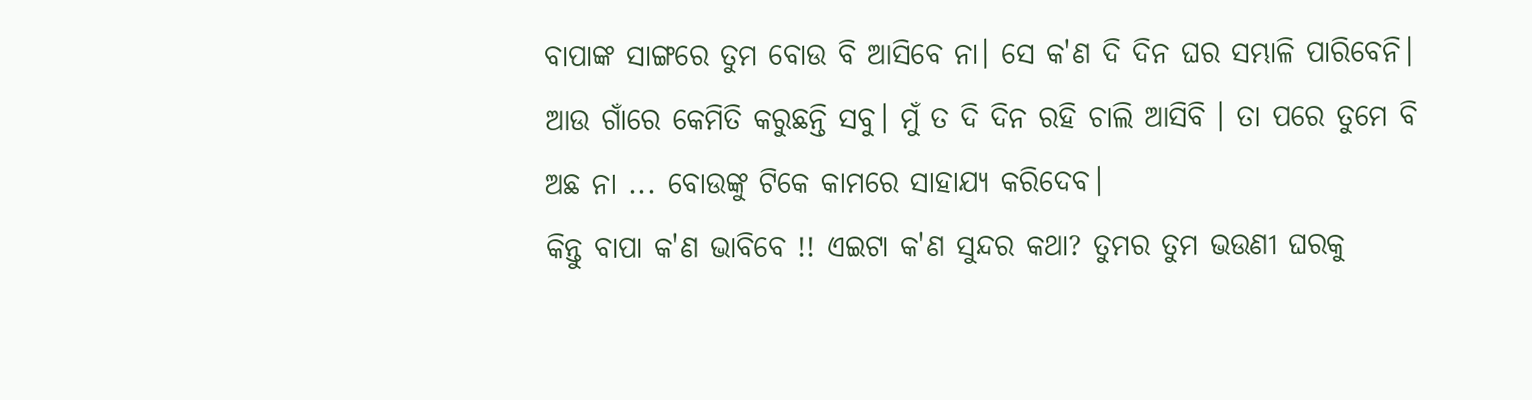ବାପାଙ୍କ ସାଙ୍ଗରେ ତୁମ ବୋଉ ବି ଆସିବେ ନା। ସେ କ'ଣ ଦି ଦିନ ଘର ସମ୍ଭାଳି ପାରିବେନି। ଆଉ ଗାଁରେ କେମିତି କରୁଛନ୍ତି ସବୁ। ମୁଁ ତ ଦି ଦିନ ରହି ଚାଲି ଆସିବି । ତା ପରେ ତୁମେ ବି ଅଛ ନା ... ବୋଉଙ୍କୁ ଟିକେ କାମରେ ସାହାଯ୍ୟ କରିଦେବ।
କିନ୍ତୁ ବାପା କ'ଣ ଭାବିବେ !! ଏଇଟା କ'ଣ ସୁନ୍ଦର କଥା? ତୁମର ତୁମ ଭଉଣୀ ଘରକୁ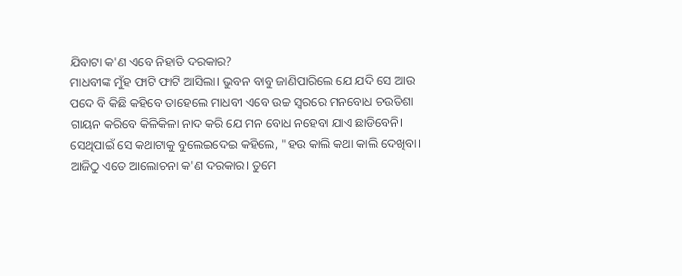ଯିବାଟା କ'ଣ ଏବେ ନିହାତି ଦରକାର?
ମାଧବୀଙ୍କ ମୁଁହ ଫାଟି ଫାଟି ଆସିଲା। ଭୁବନ ବାବୁ ଜାଣିପାରିଲେ ଯେ ଯଦି ସେ ଆଉ ପଦେ ବି କିଛି କହିବେ ତାହେଲେ ମାଧବୀ ଏବେ ଉଚ୍ଚ ସ୍ୱରରେ ମନବୋଧ ଚଉତିଶା ଗାୟନ କରିବେ କିଳିକିଳା ନାଦ କରି ଯେ ମନ ବୋଧ ନହେବା ଯାଏ ଛାଡିବେନି। ସେଥିପାଇଁ ସେ କଥାଟାକୁ ବୁଲେଇଦେଇ କହିଲେ, "ହଉ କାଲି କଥା କାଲି ଦେଖିବା। ଆଜିଠୁ ଏତେ ଆଲୋଚନା କ'ଣ ଦରକାର। ତୁମେ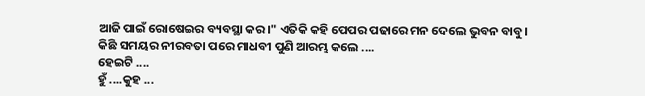ଆଜି ପାଇଁ ରୋଷେଇର ବ୍ୟବସ୍ଥା କର।" ଏତିକି କହି ପେପର ପଢାରେ ମନ ଦେଲେ ଭୁବନ ବାବୁ।
କିଛି ସମୟର ନୀରବତା ପରେ ମାଧବୀ ପୁଣି ଆରମ୍ଭ କଲେ ....
ହେଇଟି ....
ହୁଁ ....କୁହ ...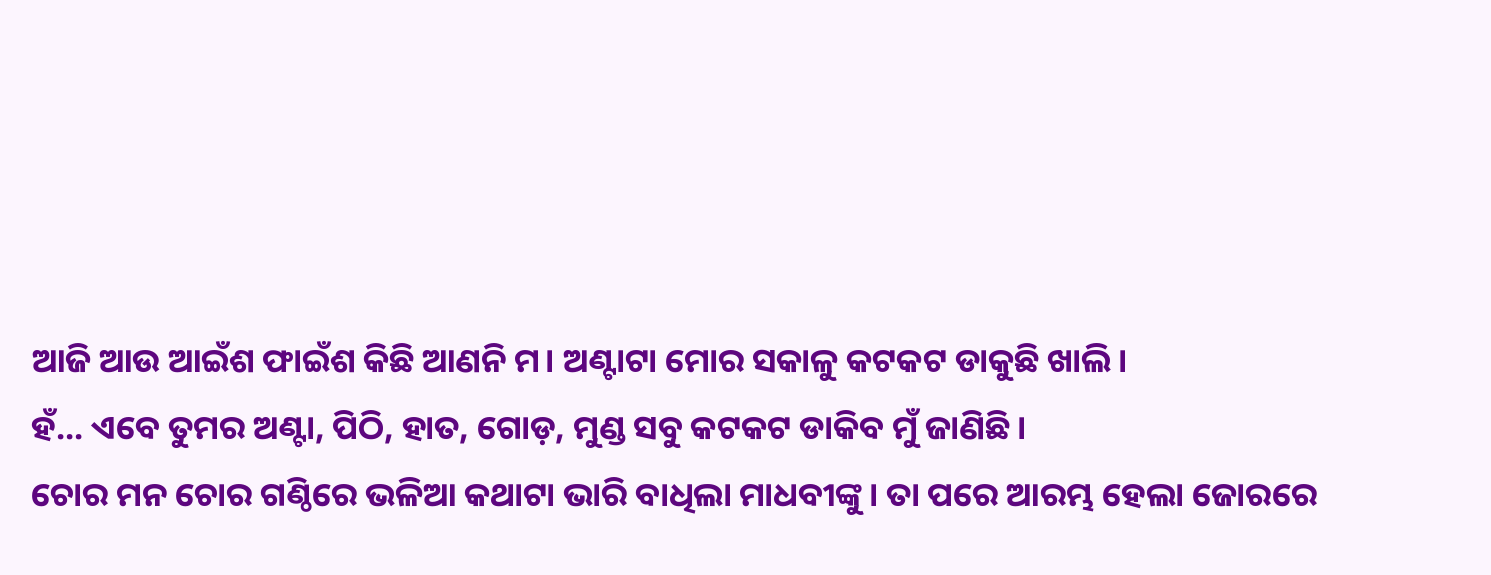ଆଜି ଆଉ ଆଇଁଶ ଫାଇଁଶ କିଛି ଆଣନି ମ। ଅଣ୍ଟାଟା ମୋର ସକାଳୁ କଟକଟ ଡାକୁଛି ଖାଲି।
ହଁ... ଏବେ ତୁମର ଅଣ୍ଟା, ପିଠି, ହାତ, ଗୋଡ଼, ମୁଣ୍ଡ ସବୁ କଟକଟ ଡାକିବ ମୁଁ ଜାଣିଛି।
ଚୋର ମନ ଚୋର ଗଣ୍ଠିରେ ଭଳିଆ କଥାଟା ଭାରି ବାଧିଲା ମାଧବୀଙ୍କୁ। ତା ପରେ ଆରମ୍ଭ ହେଲା ଜୋରରେ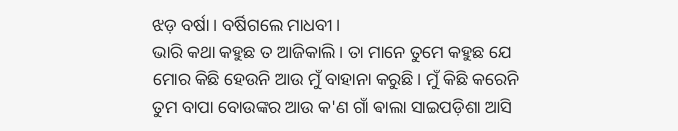ଝଡ଼ ବର୍ଷା। ବର୍ଷିଗଲେ ମାଧବୀ।
ଭାରି କଥା କହୁଛ ତ ଆଜିକାଲି। ତା ମାନେ ତୁମେ କହୁଛ ଯେ ମୋର କିଛି ହେଉନି ଆଉ ମୁଁ ବାହାନା କରୁଛି। ମୁଁ କିଛି କରେନି ତୁମ ବାପା ବୋଉଙ୍କର ଆଉ କ'ଣ ଗାଁ ଵାଲା ସାଇପଡ଼ିଶା ଆସି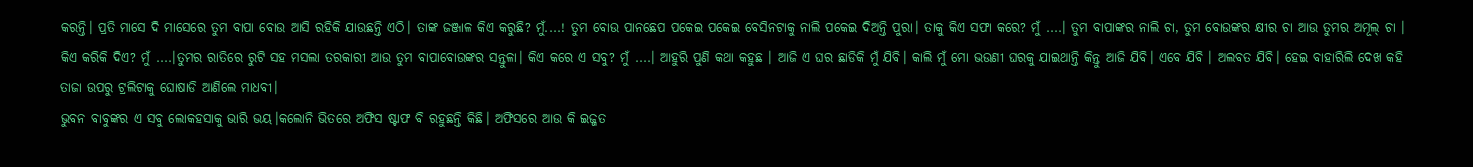କରନ୍ତି। ପ୍ରତି ମାସେ ଦି ମାସେରେ ତୁମ ବାପା ବୋଉ ଆସି ରହିକି ଯାଉଛନ୍ତି ଏଠି। ତାଙ୍କ ଜଞ୍ଜାଳ କିଏ କରୁଛି? ମୁଁ....! ତୁମ ବୋଉ ପାନଛେପ ପକେଇ ପକେଇ ବେସିନଟାକୁ ନାଲି ପକେଇ ଦିଅନ୍ତି ପୁରା। ତାକୁ କିଏ ସଫା କରେ? ମୁଁ ....। ତୁମ ବାପାଙ୍କର ନାଲି ଚା, ତୁମ ବୋଉଙ୍କର କ୍ଷୀର ଚା ଆଉ ତୁମର ଅମୂଲ୍ ଚା । କିଏ କରିକି ଦିଏ? ମୁଁ ....।ତୁମର ରାତିରେ ରୁଟି ସହ ମସଲା ତରକାରୀ ଆଉ ତୁମ ବାପାବୋଉଙ୍କର ସନ୍ତୁଳା। କିଏ କରେ ଏ ସବୁ? ମୁଁ ....। ଆହୁରି ପୁଣି କଥା କହୁଛ । ଆଜି ଏ ଘର ଛାଡିକି ମୁଁ ଯିବି। କାଲି ମୁଁ ମୋ ଭଉଣୀ ଘରକୁ ଯାଇଥାନ୍ତି କିନ୍ତୁ ଆଜି ଯିବି। ଏବେ ଯିବି । ଅଲବତ ଯିବି। ହେଇ ବାହାରିଲି ଦେଖ କହି ତାଜା ଉପରୁ ଟ୍ରଲିଟାକୁ ଘୋଷାଡି ଆଣିଲେ ମାଧବୀ।
ଭୁବନ ବାବୁଙ୍କର ଏ ସବୁ ଲୋକହସାକୁ ଭାରି ଭୟ।କଲୋନି ଭିତରେ ଅଫିସ ଷ୍ଟାଫ ବି ରହୁଛନ୍ତି କିଛି। ଅଫିସରେ ଆଉ କି ଇଜ୍ଜତ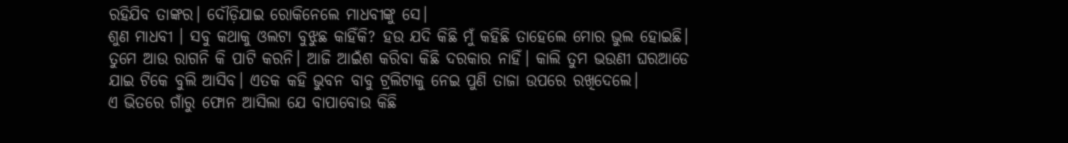ରହିଯିବ ତାଙ୍କର। ଦୌଡ଼ିଯାଇ ରୋକିନେଲେ ମାଧବୀଙ୍କୁ ସେ।
ଶୁଣ ମାଧବୀ । ସବୁ କଥାକୁ ଓଲଟା ବୁଝୁଛ କାହିଁକି? ହଉ ଯଦି କିଛି ମୁଁ କହିଛି ତାହେଲେ ମୋର ଭୁଲ ହୋଇଛି। ତୁମେ ଆଉ ରାଗନି କି ପାଟି କରନି। ଆଜି ଆଇଁଶ କରିବା କିଛି ଦରକାର ନାହିଁ। କାଲି ତୁମ ଭଉଣୀ ଘରଆଡେ ଯାଇ ଟିକେ ବୁଲି ଆସିବ। ଏତକ କହି ଭୁବନ ବାବୁ ଟ୍ରଲିଟାକୁ ନେଇ ପୁଣି ତାଜା ଉପରେ ରଖିଦେଲେ।
ଏ ଭିତରେ ଗାଁରୁ ଫୋନ ଆସିଲା ଯେ ବାପାବୋଉ କିଛି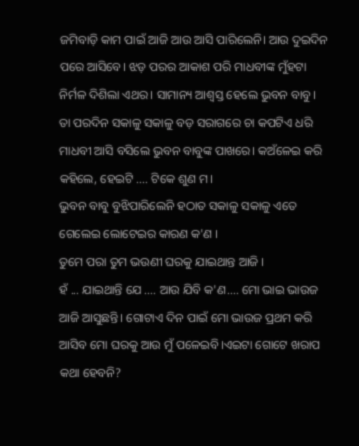ଜମିବାଡ଼ି କାମ ପାଇଁ ଆଜି ଆଉ ଆସି ପାରିଲେନି। ଆଉ ଦୁଇଦିନ ପରେ ଆସିବେ। ଝଡ଼ ପରର ଆକାଶ ପରି ମାଧବୀଙ୍କ ମୁଁହଟା ନିର୍ମଳ ଦିଶିଲା ଏଥର। ସାମାନ୍ୟ ଆଶ୍ୱସ୍ତ ହେଲେ ଭୁବନ ବାବୁ।
ତା ପରଦିନ ସକାଳୁ ସକାଳୁ ବଡ଼ ସରାଗରେ ଚା କପଟିଏ ଧରି ମାଧବୀ ଆସି ବସିଲେ ଭୁବନ ବାବୁଙ୍କ ପାଖରେ। କଅଁଳେଇ କରି କହିଲେ, ହେଇଟି .... ଟିକେ ଶୁଣ ମ।
ଭୁବନ ବାବୁ ବୁଝିପାରିଲେନି ହଠାତ ସକାଳୁ ସକାଳୁ ଏତେ ଗେଲେଇ ଲୋଟେଇର କାରଣ କ'ଣ ।
ତୁମେ ପରା ତୁମ ଭଉଣୀ ଘରକୁ ଯାଇଥାନ୍ତ ଆଜି ।
ହଁ ... ଯାଇଥାନ୍ତି ଯେ .... ଆଉ ଯିବି କ'ଣ.... ମୋ ଭାଇ ଭାଉଜ ଆଜି ଆସୁଛନ୍ତି। ଗୋଟାଏ ଦିନ ପାଇଁ ମୋ ଭାଉଜ ପ୍ରଥମ କରି ଆସିବ ମୋ ଘରକୁ ଆଉ ମୁଁ ପଳେଇବି।ଏଇଟା ଗୋଟେ ଖରାପ କଥା ହେବନି?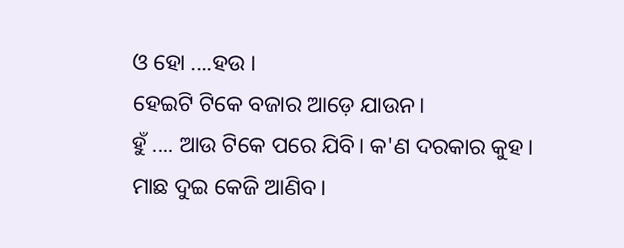ଓ ହୋ ....ହଉ ।
ହେଇଟି ଟିକେ ବଜାର ଆଡ଼େ ଯାଉନ।
ହୁଁ .... ଆଉ ଟିକେ ପରେ ଯିବି। କ'ଣ ଦରକାର କୁହ।
ମାଛ ଦୁଇ କେଜି ଆଣିବ।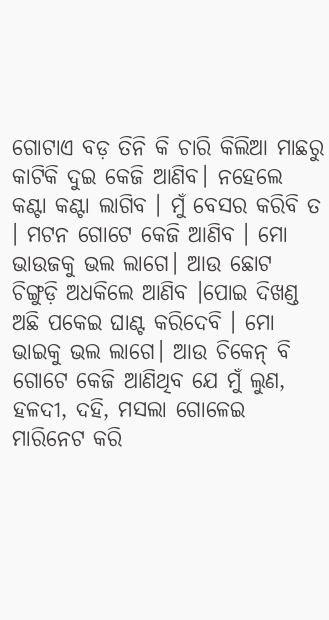ଗୋଟାଏ ବଡ଼ ତିନି କି ଚାରି କିଲିଆ ମାଛରୁ କାଟିକି ଦୁଇ କେଜି ଆଣିବ। ନହେଲେ କଣ୍ଟା କଣ୍ଟା ଲାଗିବ । ମୁଁ ବେସର କରିବି ତ । ମଟନ ଗୋଟେ କେଜି ଆଣିବ । ମୋ ଭାଉଜକୁ ଭଲ ଲାଗେ। ଆଉ ଛୋଟ ଚିଙ୍ଗୁଡ଼ି ଅଧକିଲେ ଆଣିବ ।ପୋଇ ଦିଖଣ୍ଡ ଅଛି ପକେଇ ଘାଣ୍ଟ କରିଦେବି । ମୋ ଭାଇକୁ ଭଲ ଲାଗେ। ଆଉ ଚିକେନ୍ ବି ଗୋଟେ କେଜି ଆଣିଥିବ ଯେ ମୁଁ ଲୁଣ, ହଳଦୀ, ଦହି, ମସଲା ଗୋଳେଇ ମାରିନେଟ କରି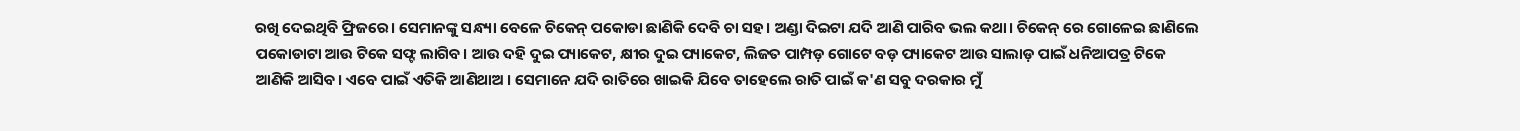ରଖି ଦେଇଥିବି ଫ୍ରିଜରେ। ସେମାନଙ୍କୁ ସନ୍ଧ୍ୟା ବେଳେ ଚିକେନ୍ ପକୋଡା ଛାଣିକି ଦେବି ଚା ସହ। ଅଣ୍ଡା ଦିଇଟା ଯଦି ଆଣି ପାରିବ ଭଲ କଥା। ଚିକେନ୍ ରେ ଗୋଳେଇ ଛାଣିଲେ ପକୋଡାଟା ଆଉ ଟିକେ ସଫ୍ଟ ଲାଗିବ। ଆଉ ଦହି ଦୁଇ ପ୍ୟାକେଟ, କ୍ଷୀର ଦୁଇ ପ୍ୟାକେଟ, ଲିଜତ ପାମ୍ପଡ଼ ଗୋଟେ ବଡ଼ ପ୍ୟାକେଟ ଆଉ ସାଲାଡ଼ ପାଇଁ ଧନିଆପତ୍ର ଟିକେ ଆଣିକି ଆସିବ। ଏବେ ପାଇଁ ଏତିକି ଆଣିଥାଅ । ସେମାନେ ଯଦି ରାତିରେ ଖାଇକି ଯିବେ ତାହେଲେ ରାତି ପାଇଁ କ'ଣ ସବୁ ଦରକାର ମୁଁ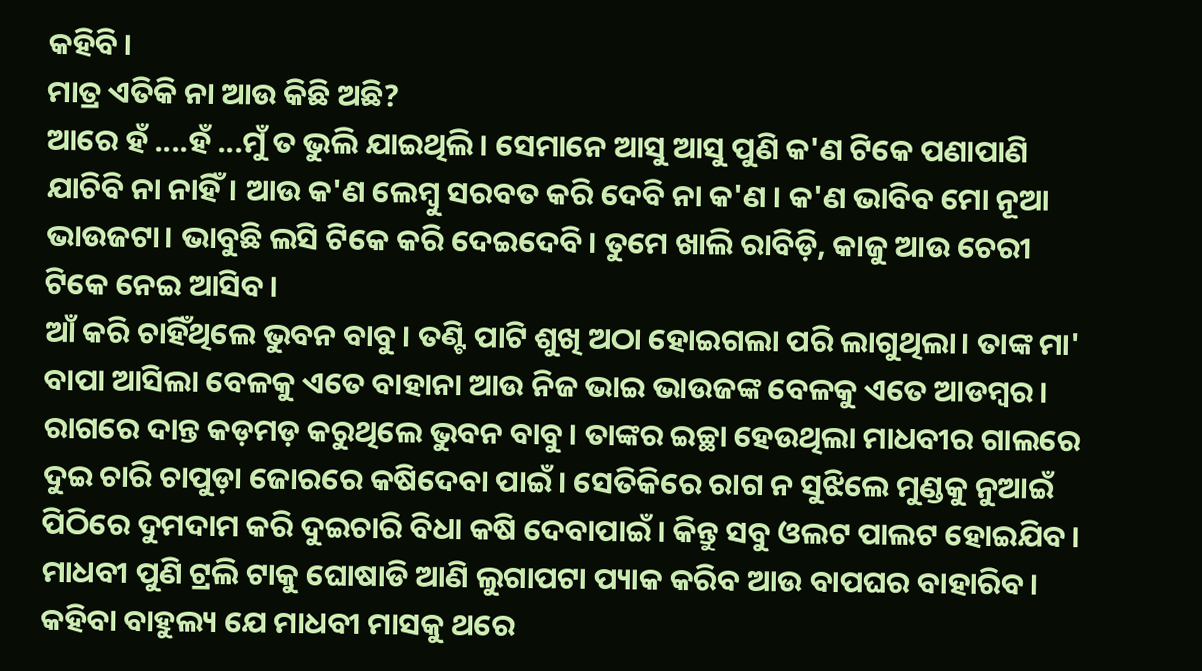କହିବି।
ମାତ୍ର ଏତିକି ନା ଆଉ କିଛି ଅଛି?
ଆରେ ହଁ ....ହଁ ...ମୁଁ ତ ଭୁଲି ଯାଇଥିଲି। ସେମାନେ ଆସୁ ଆସୁ ପୁଣି କ'ଣ ଟିକେ ପଣାପାଣି ଯାଚିବି ନା ନାହିଁ। ଆଉ କ'ଣ ଲେମ୍ବୁ ସରବତ କରି ଦେବି ନା କ'ଣ । କ'ଣ ଭାବିବ ମୋ ନୂଆ ଭାଉଜଟା। ଭାବୁଛି ଲସି ଟିକେ କରି ଦେଇଦେବି। ତୁମେ ଖାଲି ରାବିଡ଼ି, କାଜୁ ଆଉ ଚେରୀ ଟିକେ ନେଇ ଆସିବ।
ଆଁ କରି ଚାହିଁଥିଲେ ଭୁବନ ବାବୁ। ତଣ୍ଟି ପାଟି ଶୁଖି ଅଠା ହୋଇଗଲା ପରି ଲାଗୁଥିଲା। ତାଙ୍କ ମା' ବାପା ଆସିଲା ବେଳକୁ ଏତେ ବାହାନା ଆଉ ନିଜ ଭାଇ ଭାଉଜଙ୍କ ବେଳକୁ ଏତେ ଆଡମ୍ବର। ରାଗରେ ଦାନ୍ତ କଡ଼ମଡ଼ କରୁଥିଲେ ଭୁବନ ବାବୁ। ତାଙ୍କର ଇଚ୍ଛା ହେଉଥିଲା ମାଧବୀର ଗାଲରେ ଦୁଇ ଚାରି ଚାପୁଡ଼ା ଜୋରରେ କଷିଦେବା ପାଇଁ। ସେତିକିରେ ରାଗ ନ ସୁଝିଲେ ମୁଣ୍ଡକୁ ନୁଆଇଁ ପିଠିରେ ଦୁମଦାମ କରି ଦୁଇଚାରି ବିଧା କଷି ଦେବାପାଇଁ। କିନ୍ତୁ ସବୁ ଓଲଟ ପାଲଟ ହୋଇଯିବ। ମାଧବୀ ପୁଣି ଟ୍ରଲି ଟାକୁ ଘୋଷାଡି ଆଣି ଲୁଗାପଟା ପ୍ୟାକ କରିବ ଆଉ ବାପଘର ବାହାରିବ। କହିବା ବାହୁଲ୍ୟ ଯେ ମାଧବୀ ମାସକୁ ଥରେ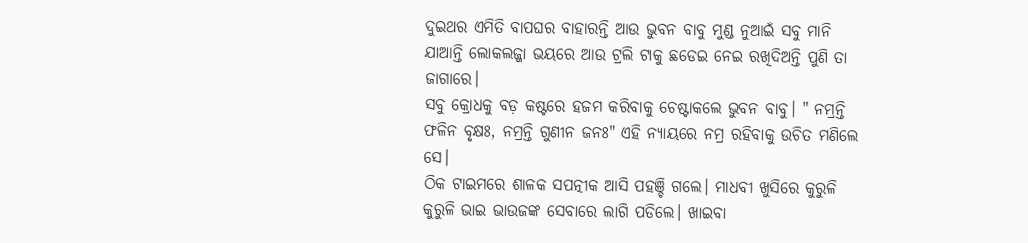ଦୁଇଥର ଏମିତି ବାପଘର ବାହାରନ୍ତି ଆଉ ଭୁବନ ବାବୁ ମୁଣ୍ଡ ନୁଆଇଁ ସବୁ ମାନି ଯାଆନ୍ତି ଲୋକଲଜ୍ଜା ଭୟରେ ଆଉ ଟ୍ରଲି ଟାକୁ ଛଡେଇ ନେଇ ରଖିଦିଅନ୍ତି ପୁଣି ତା ଜାଗାରେ।
ସବୁ କ୍ରୋଧକୁ ବଡ଼ କଷ୍ଟରେ ହଜମ କରିବାକୁ ଚେଷ୍ଟାକଲେ ଭୁବନ ବାବୁ। " ନମ୍ରନ୍ତି ଫଳିନ ବୃକ୍ଷଃ, ନମ୍ରନ୍ତି ଗୁଣୀନ ଜନଃ" ଏହି ନ୍ୟାୟରେ ନମ୍ର ରହିବାକୁ ଉଚିତ ମଣିଲେ ସେ।
ଠିକ ଟାଇମରେ ଶାଳକ ସପତ୍ନୀକ ଆସି ପହଞ୍ଚି ଗଲେ। ମାଧବୀ ଖୁସିରେ କୁରୁଳି କୁରୁଳି ଭାଇ ଭାଉଜଙ୍କ ସେବାରେ ଲାଗି ପଡିଲେ। ଖାଇବା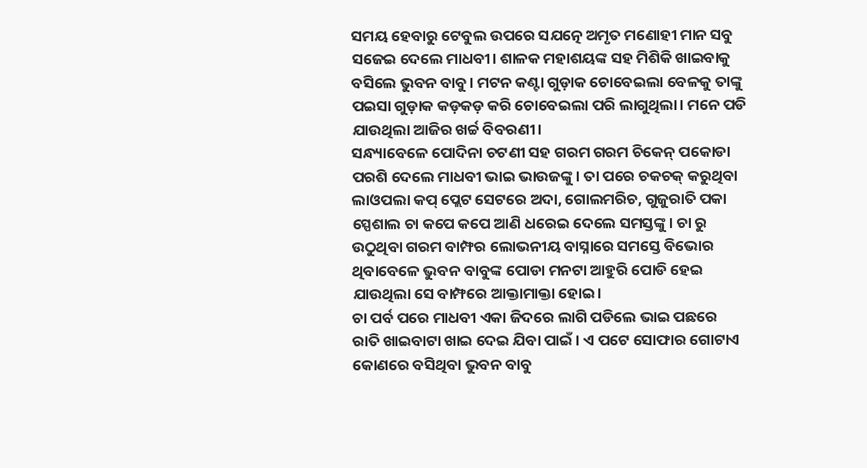ସମୟ ହେବାରୁ ଟେବୁଲ ଉପରେ ସଯତ୍ନେ ଅମୃତ ମଣୋହୀ ମାନ ସବୁ ସଜେଇ ଦେଲେ ମାଧବୀ। ଶାଳକ ମହାଶୟଙ୍କ ସହ ମିଶିକି ଖାଇବାକୁ ବସିଲେ ଭୁବନ ବାବୁ। ମଟନ କଣ୍ଟା ଗୁଡ଼ାକ ଚୋବେଇଲା ବେଳକୁ ତାଙ୍କୁ ପଇସା ଗୁଡ଼ାକ କଡ଼କଡ଼ କରି ଚୋବେଇଲା ପରି ଲାଗୁଥିଲା। ମନେ ପଡି ଯାଉଥିଲା ଆଜିର ଖର୍ଚ୍ଚ ବିବରଣୀ।
ସନ୍ଧ୍ୟାବେଳେ ପୋଦିନା ଚଟଣୀ ସହ ଗରମ ଗରମ ଚିକେନ୍ ପକୋଡା ପରଶି ଦେଲେ ମାଧବୀ ଭାଇ ଭାଉଜଙ୍କୁ। ତା ପରେ ଚକଚକ୍ କରୁଥିବା ଲାଓପଲା କପ୍ ପ୍ଲେଟ ସେଟରେ ଅଦା, ଗୋଲମରିଚ, ଗୁଜୁରାତି ପକା ସ୍ପେଶାଲ ଚା କପେ କପେ ଆଣି ଧରେଇ ଦେଲେ ସମସ୍ତଙ୍କୁ। ଚା ରୁ ଉଠୁଥିବା ଗରମ ବାମ୍ଫର ଲୋଭନୀୟ ବାସ୍ନାରେ ସମସ୍ତେ ବିଭୋର ଥିବାବେଳେ ଭୁବନ ବାବୁଙ୍କ ପୋଡା ମନଟା ଆହୁରି ପୋଡି ହେଇ ଯାଉଥିଲା ସେ ବାମ୍ଫରେ ଆକ୍ତାମାକ୍ତା ହୋଇ।
ଚା ପର୍ବ ପରେ ମାଧବୀ ଏକା ଜିଦରେ ଲାଗି ପଡିଲେ ଭାଇ ପଛରେ ରାତି ଖାଇବାଟା ଖାଇ ଦେଇ ଯିବା ପାଇଁ । ଏ ପଟେ ସୋଫାର ଗୋଟାଏ କୋଣରେ ବସିଥିବା ଭୁବନ ବାବୁ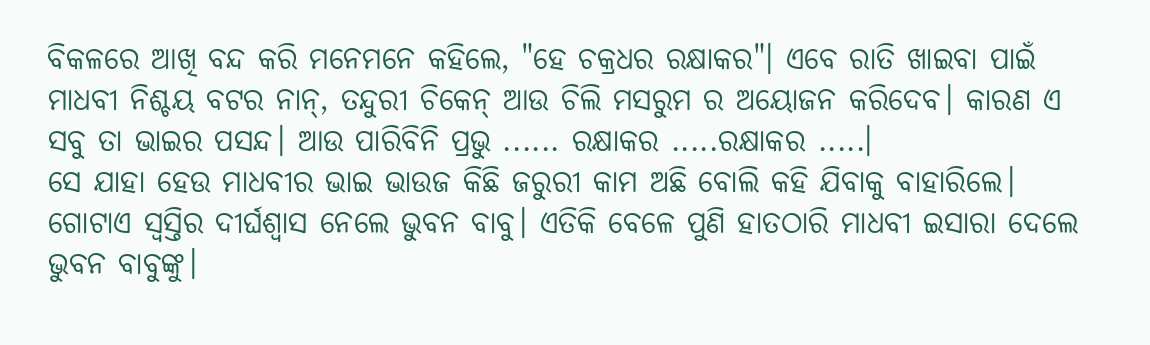ବିକଳରେ ଆଖି ବନ୍ଦ କରି ମନେମନେ କହିଲେ, "ହେ ଚକ୍ରଧର ରକ୍ଷାକର"। ଏବେ ରାତି ଖାଇବା ପାଇଁ ମାଧବୀ ନିଶ୍ଚୟ ବଟର ନାନ୍, ତନ୍ଦୁରୀ ଚିକେନ୍ ଆଉ ଚିଲି ମସରୁମ ର ଅୟୋଜନ କରିଦେବ। କାରଣ ଏ ସବୁ ତା ଭାଇର ପସନ୍ଦ। ଆଉ ପାରିବିନି ପ୍ରଭୁ ...... ରକ୍ଷାକର .....ରକ୍ଷାକର .....।
ସେ ଯାହା ହେଉ ମାଧବୀର ଭାଇ ଭାଉଜ କିଛି ଜରୁରୀ କାମ ଅଛି ବୋଲି କହି ଯିବାକୁ ବାହାରିଲେ। ଗୋଟାଏ ସ୍ୱସ୍ତିର ଦୀର୍ଘଶ୍ଵାସ ନେଲେ ଭୁବନ ବାବୁ। ଏତିକି ବେଳେ ପୁଣି ହାତଠାରି ମାଧବୀ ଇସାରା ଦେଲେ ଭୁବନ ବାବୁଙ୍କୁ।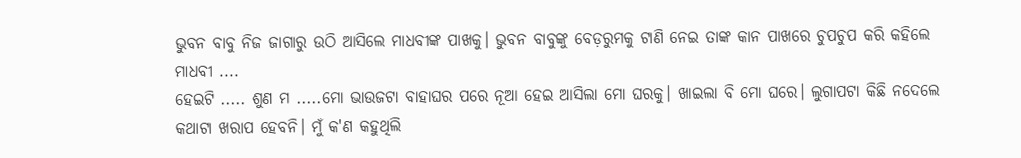ଭୁବନ ବାବୁ ନିଜ ଜାଗାରୁ ଉଠି ଆସିଲେ ମାଧବୀଙ୍କ ପାଖକୁ। ଭୁବନ ବାବୁଙ୍କୁ ବେଡ଼ରୁମକୁ ଟାଣି ନେଇ ତାଙ୍କ କାନ ପାଖରେ ଚୁପଚୁପ କରି କହିଲେ ମାଧବୀ ....
ହେଇଟି ..... ଶୁଣ ମ .....ମୋ ଭାଉଜଟା ବାହାଘର ପରେ ନୂଆ ହେଇ ଆସିଲା ମୋ ଘରକୁ। ଖାଇଲା ବି ମୋ ଘରେ। ଲୁଗାପଟା କିଛି ନଦେଲେ କଥାଟା ଖରାପ ହେବନି। ମୁଁ କ'ଣ କହୁଥିଲି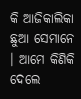କି ଆଜିକାଲିକା ଛୁଆ ସେମାନେ । ଆମେ କିଣିକି ଦେଲେ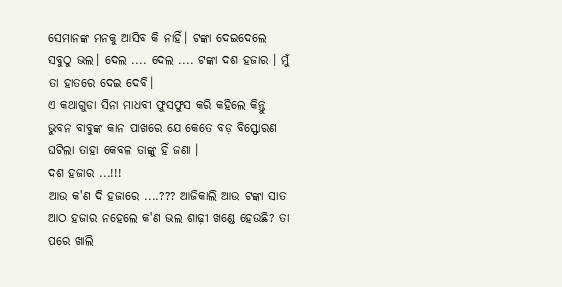ସେମାନଙ୍କ ମନକୁ ଆସିବ କି ନାହିଁ। ଟଙ୍କା ଦେଇଦେଲେ ସବୁଠୁ ଭଲ। ଦେଲ .... ଦେଲ .... ଟଙ୍କା ଦଶ ହଜାର । ମୁଁ ତା ହାତରେ ଦେଇ ଦେବି।
ଏ କଥାଗୁଡା ସିନା ମାଧବୀ ଫୁସଫୁସ କରି କହିଲେ କିନ୍ତୁ ଭୁବନ ବାବୁଙ୍କ କାନ ପାଖରେ ଯେ କେତେ ବଡ଼ ବିସ୍ଫୋରଣ ଘଟିଲା ତାହା କେବଳ ତାଙ୍କୁ ହିଁ ଜଣା ।
ଦଶ ହଜାର ...!!!
ଆଉ କ'ଣ ଦି ହଜାରେ ....??? ଆଜିକାଲି ଆଉ ଟଙ୍କା ସାତ ଆଠ ହଜାର ନହେଲେ କ'ଣ ଭଲ ଶାଢ଼ୀ ଖଣ୍ଡେ ହେଉଛି? ତା ପରେ ଖାଲି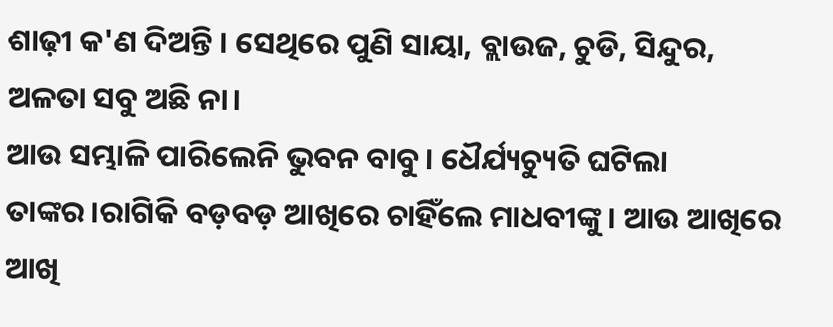ଶାଢ଼ୀ କ'ଣ ଦିଅନ୍ତି । ସେଥିରେ ପୁଣି ସାୟା, ବ୍ଲାଉଜ, ଚୁଡି, ସିନ୍ଦୁର, ଅଳତା ସବୁ ଅଛି ନା।
ଆଉ ସମ୍ଭାଳି ପାରିଲେନି ଭୁବନ ବାବୁ। ଧୈର୍ଯ୍ୟଚ୍ୟୁତି ଘଟିଲା ତାଙ୍କର।ରାଗିକି ବଡ଼ବଡ଼ ଆଖିରେ ଚାହିଁଲେ ମାଧବୀଙ୍କୁ। ଆଉ ଆଖିରେ ଆଖି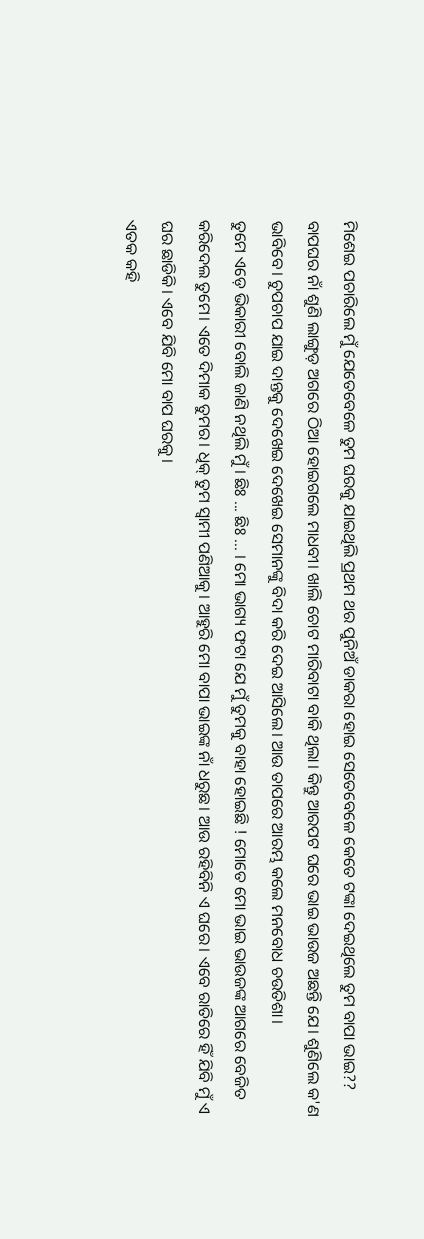ମିଶେଇ ପଚାରିଲେ ମୁଁ ଯେତେବେଳେ ତୁମ ଘରକୁ ଯାଇଥିଲି ପ୍ରଥମ ଥର ପୁନିଅଁ ଡାକରା ହୋଇ ସେତେବେଳେ କେତେ ଟଙ୍କା ଦେଇଥିଲେ ତୁମ ବାପା ଭାଇ??
ବାପଘର ନାଁ ଶୁଣି ଲାଙ୍ଗୁଡ଼ ଅଗରେ ଠିଆ ହୋଇଗଲେ ମାଧବୀ। ଖାଲି ଚୋଟ ମାରିବାଟା ବାକି ଥିଲା। କିନ୍ତୁ ଆରପଟ ଘରେ ଭାଇ ଭାଉଜ ଅଛନ୍ତି ଯେ। ଶୁଣିଲେ କ'ଣ ଭାବିବେ। ଚୁପଚାପ ଯାଇ ଦାନ୍ତକୁ ଦେଖେଇ ଦେଖେଇ ସେମାନଙ୍କୁ ବିଦା କରି ଦେଇ ଆସିଲେ। ଆଉ ତାପରେ ଆରମ୍ଭ କଲେ ମନବୋଧ ଚଉତିଶା।
ତୁମେ ଏଡ଼େ ଭିକାରୀ ବୋଲି ଜାଣି ନଥିଲି ମୁଁ। ଛିଃ ... ଛିଃ ... । ମୋ ଭାଗ୍ୟ ଫଟା ଯେ ମୁଁ ତୁମକୁ ବାହା ହୋଇଛି ! ମୋତେ ମୋ ଭାଇ ଭାଉଜଙ୍କ ଆଗରେ ବେଜିତ କରିଦେଲ ତୁମେ। ଏତେ ଦିମାକ ତୁମର। ଧିକ୍ ତୁମ ସ୍ୱାମୀ ପଣିଆକୁ। ଆହୁରି ମୋ ବାପା ଭାଇଙ୍କ ନାଁ ଧରୁଛ। ଆଉ ରହିବିନି ଏ ଘରେ। ଏବେ ରାତିରେ ହିଁ ଯିବି ମୁଁ ଏ ଘର ଛାଡିକି। ଏବେ ଯିବି ମୋ ବାପ ଘରକୁ।
ଏତକ କହି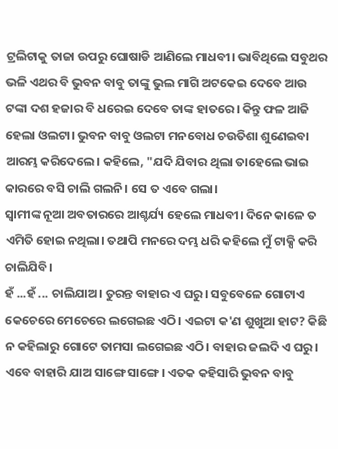ଟ୍ରଲିଟାକୁ ତାଜା ଉପରୁ ଘୋଷାଡି ଆଣିଲେ ମାଧବୀ। ଭାବିଥିଲେ ସବୁଥର ଭଳି ଏଥର ବି ଭୁବନ ବାବୁ ତାଙ୍କୁ ଭୁଲ ମାଗି ଅଟକେଇ ଦେବେ ଆଉ ଟଙ୍କା ଦଶ ହଜାର ବି ଧରେଇ ଦେବେ ତାଙ୍କ ହାତରେ। କିନ୍ତୁ ଫଳ ଆଜି ହେଲା ଓଲଟା। ଭୁବନ ବାବୁ ଓଲଟା ମନବୋଧ ଚଉତିଶା ଶୁଣେଇବା ଆରମ୍ଭ କରିଦେଲେ। କହିଲେ, "ଯଦି ଯିବାର ଥିଲା ତାହେଲେ ଭାଇ କାରରେ ବସି ଚାଲି ଗଲନି। ସେ ତ ଏବେ ଗଲା।
ସ୍ୱାମୀଙ୍କ ନୂଆ ଅବତାରରେ ଆଶ୍ଚର୍ଯ୍ୟ ହେଲେ ମାଧବୀ। ଦିନେ କାଳେ ତ ଏମିତି ହୋଇ ନଥିଲା। ତଥାପି ମନରେ ଦମ୍ଭ ଧରି କହିଲେ ମୁଁ ଟାକ୍ସି କରି ଚାଲିଯିବି।
ହଁ ...ହଁ ... ଚାଲିଯାଅ। ତୁରନ୍ତ ବାହାର ଏ ଘରୁ। ସବୁବେଳେ ଗୋଟାଏ କେଚେରେ ମେଚେରେ ଲଗେଇଛ ଏଠି। ଏଇଟା କ'ଣ ଶୁଖୁଆ ହାଟ? କିଛି ନ କହିଲାରୁ ଗୋଟେ ତାମସା ଲଗେଇଛ ଏଠି। ବାହାର ଜଲଦି ଏ ଘରୁ। ଏବେ ବାହାରି ଯାଅ ସାଙ୍ଗେ ସାଙ୍ଗେ। ଏତକ କହିସାରି ଭୁବନ ବାବୁ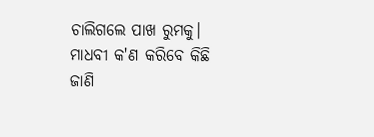ଚାଲିଗଲେ ପାଖ ରୁମକୁ।
ମାଧବୀ କ'ଣ କରିବେ କିଛି ଜାଣି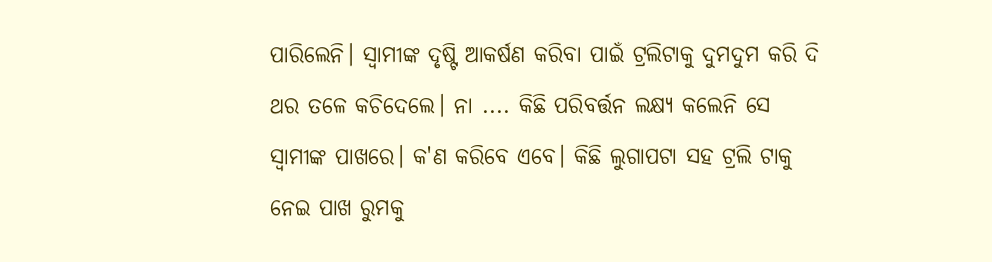ପାରିଲେନି। ସ୍ୱାମୀଙ୍କ ଦୃଷ୍ଟି ଆକର୍ଷଣ କରିବା ପାଇଁ ଟ୍ରଲିଟାକୁ ଦୁମଦୁମ କରି ଦି ଥର ତଳେ କଚିଦେଲେ। ନା .... କିଛି ପରିବର୍ତ୍ତନ ଲକ୍ଷ୍ୟ କଲେନି ସେ ସ୍ୱାମୀଙ୍କ ପାଖରେ। କ'ଣ କରିବେ ଏବେ। କିଛି ଲୁଗାପଟା ସହ ଟ୍ରଲି ଟାକୁ ନେଇ ପାଖ ରୁମକୁ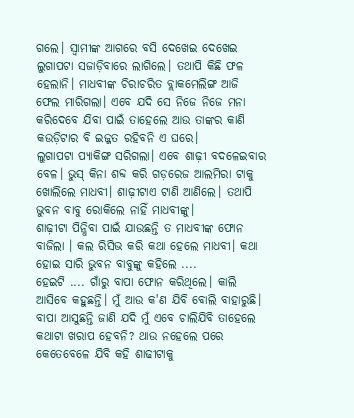ଗଲେ। ସ୍ୱାମୀଙ୍କ ଆଗରେ ବସି ଦେଖେଇ ଦେଖେଇ ଲୁଗାପଟା ସଜାଡ଼ିବାରେ ଲାଗିଲେ। ତଥାପି କିଛି ଫଳ ହେଲାନି। ମାଧବୀଙ୍କ ଚିରାଚରିତ ବ୍ଲାକମେଲିଙ୍ଗ ଆଜି ଫେଲ ମାରିଗଲା। ଏବେ ଯଦି ସେ ନିଜେ ନିଜେ ମନା କରିଦେବେ ଯିବା ପାଇଁ ତାହେଲେ ଆଉ ତାଙ୍କର କାଣି କଉଡ଼ିଟାର ବି ଇଜ୍ଜତ ରହିବନି ଏ ଘରେ।
ଲୁଗାପଟା ପ୍ୟାକିଙ୍ଗ ସରିଗଲା। ଏବେ ଶାଢ଼ୀ ବଦଳେଇବାର ବେଳ। ଭୁସ୍ କିନା ଶବ୍ଦ କରି ଗଡ଼ରେଜ ଆଲମିରା ଟାକୁ ଖୋଲିଲେ ମାଧବୀ। ଶାଢ଼ୀଟାଏ ଟାଣି ଆଣିଲେ। ତଥାପି ଭୁବନ ବାବୁ ରୋକିଲେ ନାହିଁ ମାଧବୀଙ୍କୁ।
ଶାଢ଼ୀଟା ପିନ୍ଧିବା ପାଇଁ ଯାଉଛନ୍ତି ତ ମାଧବୀଙ୍କ ଫୋନ ବାଜିଲା । କଲ ରିସିଭ କରି କଥା ହେଲେ ମାଧବୀ। କଥା ହୋଇ ସାରି ଭୁବନ ବାବୁଙ୍କୁ କହିଲେ ....
ହେଇଟି .... ଗାଁରୁ ବାପା ଫୋନ କରିଥିଲେ। କାଲି ଆସିବେ କହୁଛନ୍ତି। ମୁଁ ଆଉ କ'ଣ ଯିବି ବୋଲି ବାହାରୁଛି। ବାପା ଆସୁଛନ୍ତି ଜାଣି ଯଦି ମୁଁ ଏବେ ଚାଲିଯିବି ତାହେଲେ କଥାଟା ଖରାପ ହେବନି? ଥାଉ ନହେଲେ ପରେ କେତେବେଳେ ଯିବି କହି ଶାଢୀଟାକୁ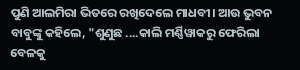ପୁଣି ଆଲମିରା ଭିତରେ ରଖିଦେଲେ ମାଧବୀ। ଆଉ ଭୁବନ ବାବୁଙ୍କୁ କହିଲେ, "ଶୁଣୁଛ ....କାଲି ମର୍ଣ୍ଣିୱାକରୁ ଫେରିଲା ବେଳକୁ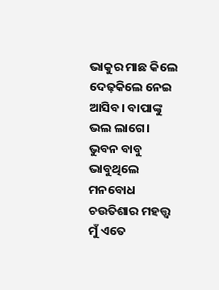ଭାକୁର ମାଛ କିଲେ ଦେଢ଼କିଲେ ନେଇ ଆସିବ। ବାପାଙ୍କୁ ଭଲ ଲାଗେ।
ଭୁବନ ବାବୁ ଭାବୁଥିଲେ ମନବୋଧ ଚଉତିଶାର ମହତ୍ତ୍ୱ ମୁଁ ଏତେ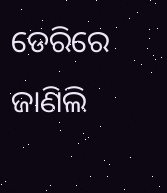ଡେରିରେ ଜାଣିଲି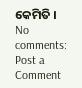କେମିତି ।
No comments:
Post a Comment